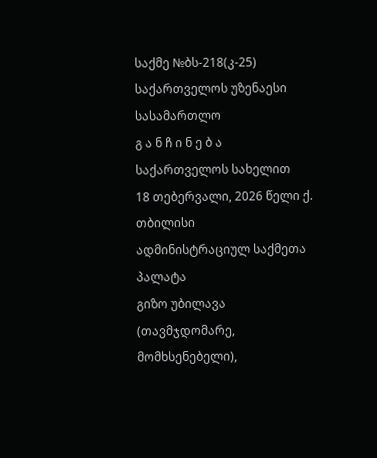საქმე №ბს-218(კ-25)
საქართველოს უზენაესი სასამართლო
გ ა ნ ჩ ი ნ ე ბ ა
საქართველოს სახელით
18 თებერვალი, 2026 წელი ქ. თბილისი
ადმინისტრაციულ საქმეთა პალატა
გიზო უბილავა (თავმჯდომარე, მომხსენებელი),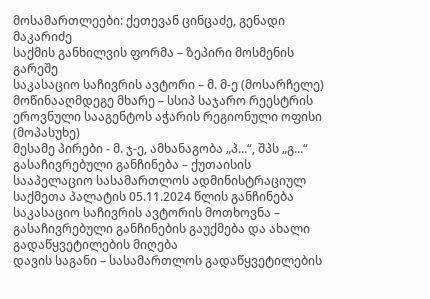მოსამართლეები: ქეთევან ცინცაძე, გენადი მაკარიძე
საქმის განხილვის ფორმა – ზეპირი მოსმენის გარეშე
საკასაციო საჩივრის ავტორი – მ. მ-ე (მოსარჩელე)
მოწინააღმდეგე მხარე – სსიპ საჯარო რეესტრის ეროვნული სააგენტოს აჭარის რეგიონული ოფისი (მოპასუხე)
მესამე პირები - მ. ჯ-ე, ამხანაგობა „პ...“, შპს „გ...“
გასაჩივრებული განჩინება – ქუთაისის სააპელაციო სასამართლოს ადმინისტრაციულ საქმეთა პალატის 05.11.2024 წლის განჩინება
საკასაციო საჩივრის ავტორის მოთხოვნა – გასაჩივრებული განჩინების გაუქმება და ახალი გადაწყვეტილების მიღება
დავის საგანი – სასამართლოს გადაწყვეტილების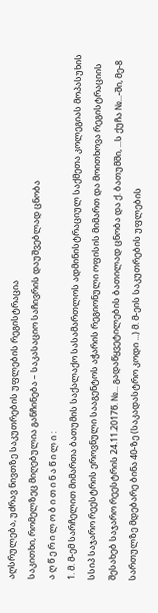აღსრულება, უძრავ ნივთზე საკუთრების უფლების რეგისტრაცია
საკითხი, რომელზეც მიღებულია განჩინება – საკასაციო საჩივრის დაუშვებლად ცნობა
ა ღ წ ე რ ი ლ ო ბ ი თ ი ნ ა წ ი ლ ი :
1. მ. მ-ემ სარჩელით მიმართა ბათუმის საქალაქო სასამართლოს ადმინისტრაციულ საქმეთა კოლეგიას მოპასუხის სსიპ საჯარო რეესტრის ეროვნული სააგენტოს აჭარის რეგიონული ოფისის მიმართ და მოითხოვა რეგისტრაციის შესახებ საჯარო რეესტრის 24.11.2017წ. №... გადაწყვეტილების ბათილად ცნობა და ქ. ბათუმში, ...ს ქუჩა №...-ში, მე-8 სართულზე მდებარე ბინა 40-ზე (საკადასტრო კოდი ...) მ. მ-ეის საკუთრების უფლების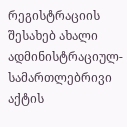რეგისტრაციის შესახებ ახალი ადმინისტრაციულ-სამართლებრივი აქტის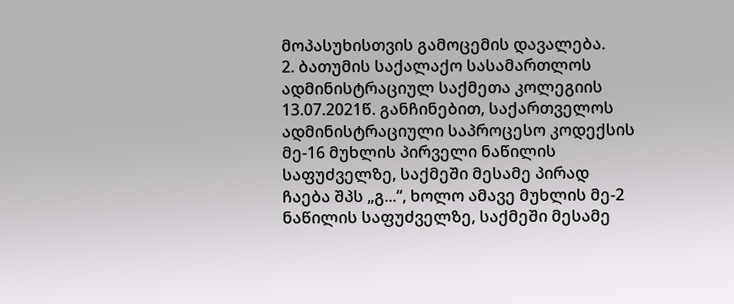მოპასუხისთვის გამოცემის დავალება.
2. ბათუმის საქალაქო სასამართლოს ადმინისტრაციულ საქმეთა კოლეგიის 13.07.2021წ. განჩინებით, საქართველოს ადმინისტრაციული საპროცესო კოდექსის მე-16 მუხლის პირველი ნაწილის საფუძველზე, საქმეში მესამე პირად ჩაება შპს „გ...“, ხოლო ამავე მუხლის მე-2 ნაწილის საფუძველზე, საქმეში მესამე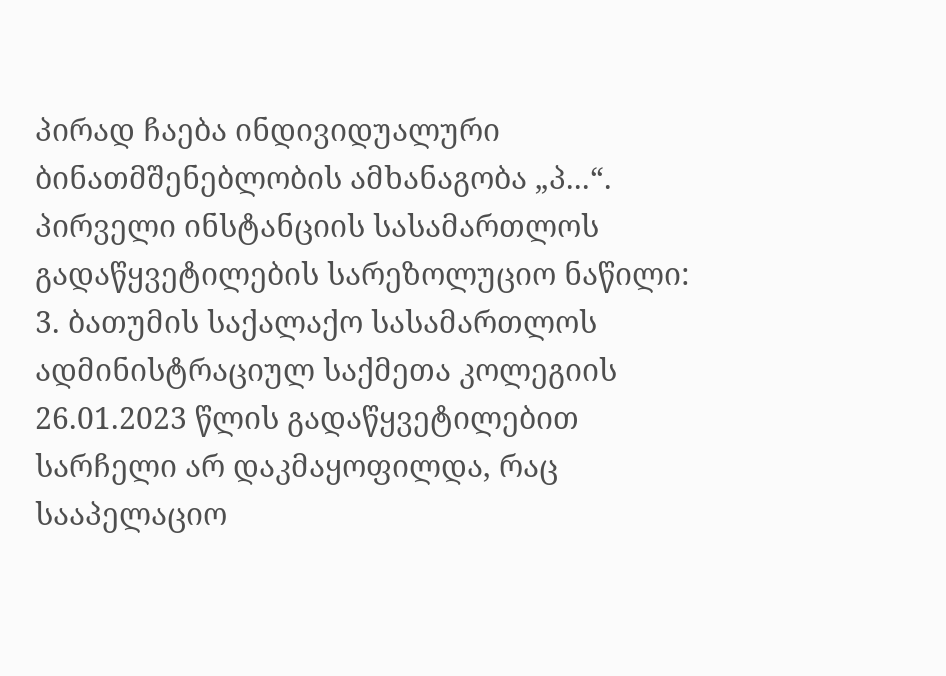პირად ჩაება ინდივიდუალური ბინათმშენებლობის ამხანაგობა „პ...“.
პირველი ინსტანციის სასამართლოს გადაწყვეტილების სარეზოლუციო ნაწილი:
3. ბათუმის საქალაქო სასამართლოს ადმინისტრაციულ საქმეთა კოლეგიის 26.01.2023 წლის გადაწყვეტილებით სარჩელი არ დაკმაყოფილდა, რაც სააპელაციო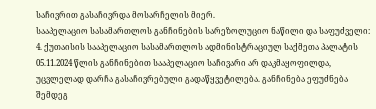საჩივრით გასაჩივრდა მოსარჩელის მიერ.
სააპელაციო სასამართლოს განჩინების სარეზოლუციო ნაწილი და საფუძველი:
4. ქუთაისის სააპელაციო სასამართლოს ადმინისტრაციულ საქმეთა პალატის 05.11.2024 წლის განჩინებით სააპელაციო საჩივარი არ დაკმაყოფილდა, უცვლელად დარჩა გასაჩივრებული გადაწყვეტილება. განჩინება ეფუძნება შემდეგ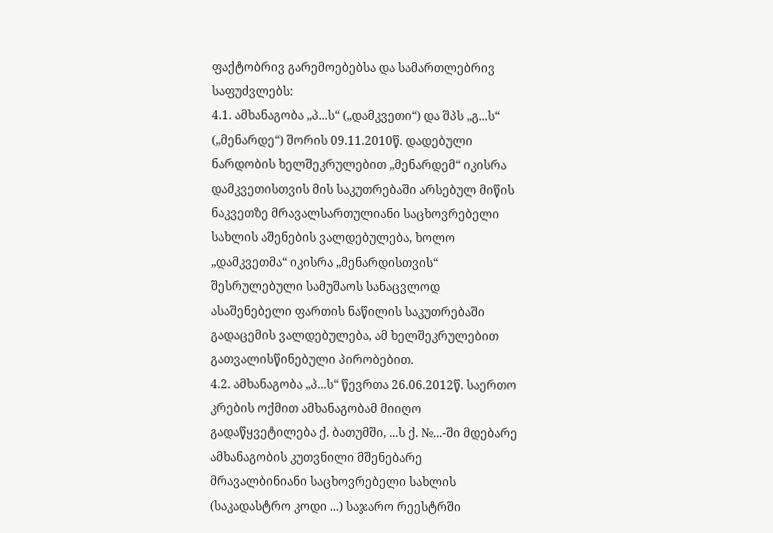ფაქტობრივ გარემოებებსა და სამართლებრივ საფუძვლებს:
4.1. ამხანაგობა „პ...ს“ („დამკვეთი“) და შპს „გ...ს“ („მენარდე“) შორის 09.11.2010წ. დადებული ნარდობის ხელშეკრულებით „მენარდემ“ იკისრა დამკვეთისთვის მის საკუთრებაში არსებულ მიწის ნაკვეთზე მრავალსართულიანი საცხოვრებელი სახლის აშენების ვალდებულება, ხოლო „დამკვეთმა“ იკისრა „მენარდისთვის“ შესრულებული სამუშაოს სანაცვლოდ ასაშენებელი ფართის ნაწილის საკუთრებაში გადაცემის ვალდებულება, ამ ხელშეკრულებით გათვალისწინებული პირობებით.
4.2. ამხანაგობა „პ...ს“ წევრთა 26.06.2012წ. საერთო კრების ოქმით ამხანაგობამ მიიღო გადაწყვეტილება ქ. ბათუმში, ...ს ქ. №...-ში მდებარე ამხანაგობის კუთვნილი მშენებარე მრავალბინიანი საცხოვრებელი სახლის (საკადასტრო კოდი ...) საჯარო რეესტრში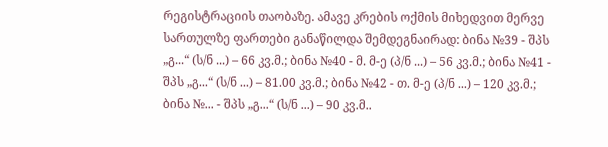რეგისტრაციის თაობაზე. ამავე კრების ოქმის მიხედვით მერვე სართულზე ფართები განაწილდა შემდეგნაირად: ბინა №39 - შპს „გ...“ (ს/ნ ...) – 66 კვ.მ.; ბინა №40 - მ. მ-ე (პ/ნ ...) – 56 კვ.მ.; ბინა №41 - შპს „გ...“ (ს/ნ ...) – 81.00 კვ.მ.; ბინა №42 - თ. მ-ე (პ/ნ ...) – 120 კვ.მ.; ბინა №... - შპს „გ...“ (ს/ნ ...) – 90 კვ.მ..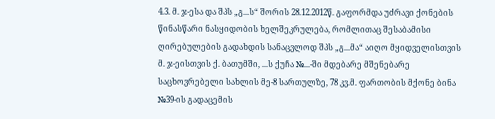4.3. მ. ჯ-ესა და შპს „გ...ს“ შორის 28.12.2012წ. გაფორმდა უძრავი ქონების წინასწარი ნასყიდობის ხელშეკრულება, რომლითაც შესაბამისი ღირებულების გადახდის სანაცვლოდ შპს „გ...მა“ აიღო მყიდველისთვის მ. ჯ-ეისთვის ქ. ბათუმში, ...ს ქუჩა №...-ში მდებარე მშენებარე საცხოვრებელი სახლის მე-8 სართულზე, 78 კვ.მ. ფართობის მქონე ბინა №39-ის გადაცემის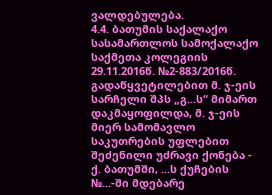ვალდებულება.
4.4. ბათუმის საქალაქო სასამართლოს სამოქალაქო საქმეთა კოლეგიის 29.11.2016წ. №2-883/2016წ. გადაწყვეტილებით მ. ჯ-ეის სარჩელი შპს „გ...ს“ მიმართ დაკმაყოფილდა, მ. ჯ-ეის მიერ სამომავლო საკუთრების უფლებით შეძენილი უძრავი ქონება - ქ. ბათუმში, ...ს ქუჩების №...-ში მდებარე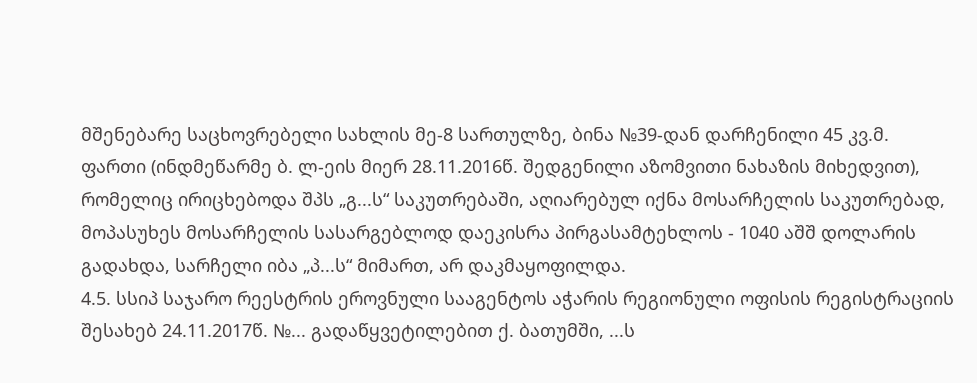მშენებარე საცხოვრებელი სახლის მე-8 სართულზე, ბინა №39-დან დარჩენილი 45 კვ.მ. ფართი (ინდმეწარმე ბ. ლ-ეის მიერ 28.11.2016წ. შედგენილი აზომვითი ნახაზის მიხედვით), რომელიც ირიცხებოდა შპს „გ...ს“ საკუთრებაში, აღიარებულ იქნა მოსარჩელის საკუთრებად, მოპასუხეს მოსარჩელის სასარგებლოდ დაეკისრა პირგასამტეხლოს - 1040 აშშ დოლარის გადახდა, სარჩელი იბა „პ...ს“ მიმართ, არ დაკმაყოფილდა.
4.5. სსიპ საჯარო რეესტრის ეროვნული სააგენტოს აჭარის რეგიონული ოფისის რეგისტრაციის შესახებ 24.11.2017წ. №... გადაწყვეტილებით ქ. ბათუმში, ...ს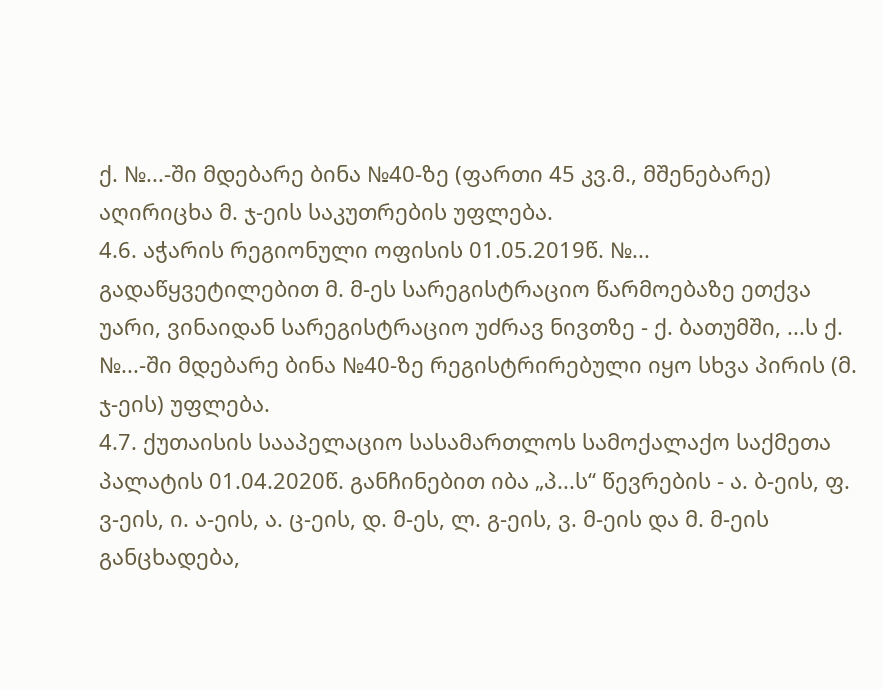ქ. №...-ში მდებარე ბინა №40-ზე (ფართი 45 კვ.მ., მშენებარე) აღირიცხა მ. ჯ-ეის საკუთრების უფლება.
4.6. აჭარის რეგიონული ოფისის 01.05.2019წ. №... გადაწყვეტილებით მ. მ-ეს სარეგისტრაციო წარმოებაზე ეთქვა უარი, ვინაიდან სარეგისტრაციო უძრავ ნივთზე - ქ. ბათუმში, ...ს ქ. №...-ში მდებარე ბინა №40-ზე რეგისტრირებული იყო სხვა პირის (მ. ჯ-ეის) უფლება.
4.7. ქუთაისის სააპელაციო სასამართლოს სამოქალაქო საქმეთა პალატის 01.04.2020წ. განჩინებით იბა „პ...ს“ წევრების - ა. ბ-ეის, ფ. ვ-ეის, ი. ა-ეის, ა. ც-ეის, დ. მ-ეს, ლ. გ-ეის, ვ. მ-ეის და მ. მ-ეის განცხადება,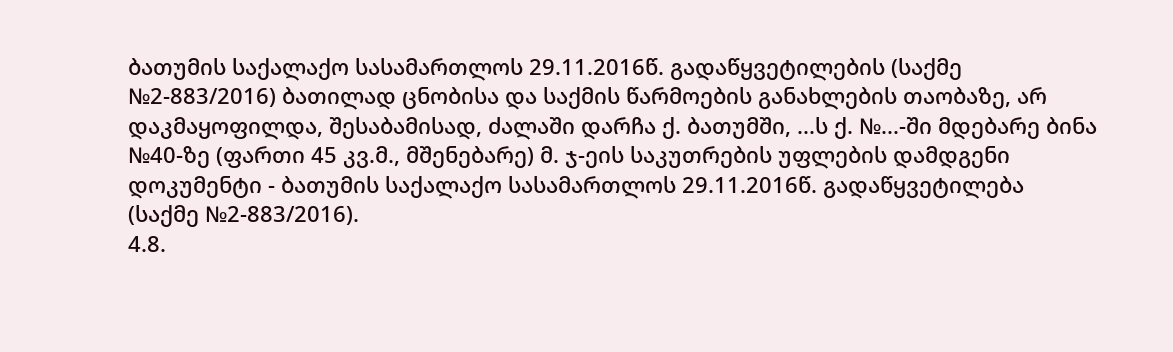ბათუმის საქალაქო სასამართლოს 29.11.2016წ. გადაწყვეტილების (საქმე №2-883/2016) ბათილად ცნობისა და საქმის წარმოების განახლების თაობაზე, არ დაკმაყოფილდა, შესაბამისად, ძალაში დარჩა ქ. ბათუმში, ...ს ქ. №...-ში მდებარე ბინა №40-ზე (ფართი 45 კვ.მ., მშენებარე) მ. ჯ-ეის საკუთრების უფლების დამდგენი დოკუმენტი - ბათუმის საქალაქო სასამართლოს 29.11.2016წ. გადაწყვეტილება (საქმე №2-883/2016).
4.8.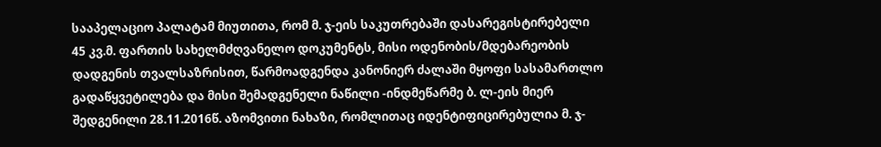სააპელაციო პალატამ მიუთითა, რომ მ. ჯ-ეის საკუთრებაში დასარეგისტირებელი 45 კვ.მ. ფართის სახელმძღვანელო დოკუმენტს, მისი ოდენობის/მდებარეობის დადგენის თვალსაზრისით, წარმოადგენდა კანონიერ ძალაში მყოფი სასამართლო გადაწყვეტილება და მისი შემადგენელი ნაწილი -ინდმეწარმე ბ. ლ-ეის მიერ შედგენილი 28.11.2016წ. აზომვითი ნახაზი, რომლითაც იდენტიფიცირებულია მ. ჯ-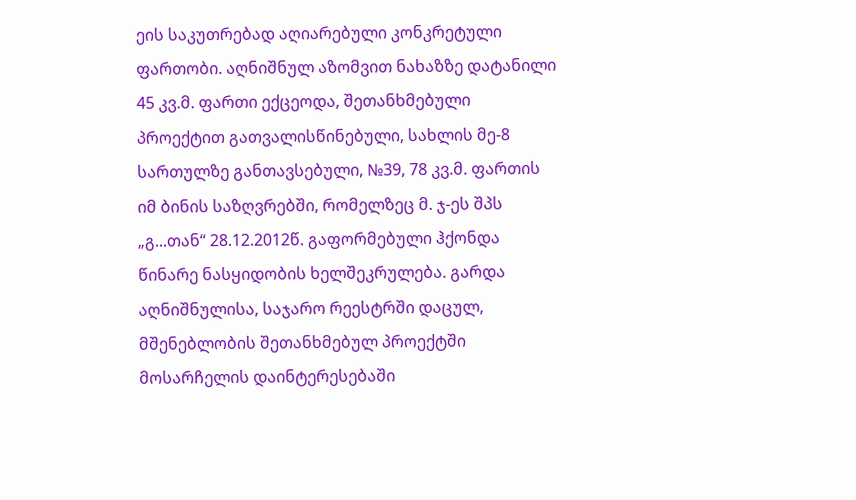ეის საკუთრებად აღიარებული კონკრეტული ფართობი. აღნიშნულ აზომვით ნახაზზე დატანილი 45 კვ.მ. ფართი ექცეოდა, შეთანხმებული პროექტით გათვალისწინებული, სახლის მე-8 სართულზე განთავსებული, №39, 78 კვ.მ. ფართის იმ ბინის საზღვრებში, რომელზეც მ. ჯ-ეს შპს „გ...თან“ 28.12.2012წ. გაფორმებული ჰქონდა წინარე ნასყიდობის ხელშეკრულება. გარდა აღნიშნულისა, საჯარო რეესტრში დაცულ, მშენებლობის შეთანხმებულ პროექტში მოსარჩელის დაინტერესებაში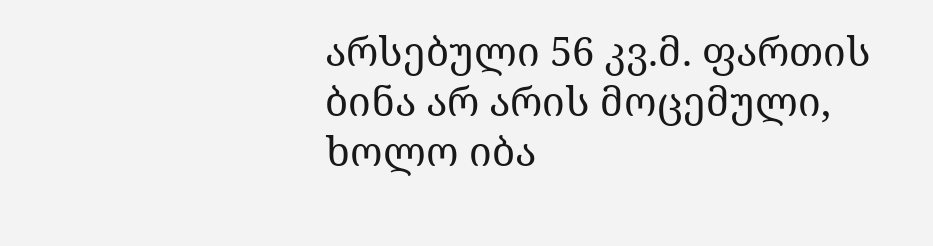არსებული 56 კვ.მ. ფართის ბინა არ არის მოცემული, ხოლო იბა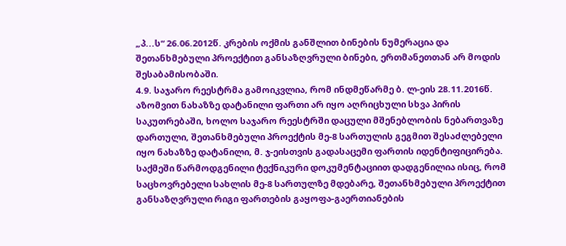„პ...ს“ 26.06.2012წ. კრების ოქმის განშლით ბინების ნუმერაცია და შეთანხმებული პროექტით განსაზღვრული ბინები, ერთმანეთთან არ მოდის შესაბამისობაში.
4.9. საჯარო რეესტრმა გამოიკვლია, რომ ინდმეწარმე ბ. ლ-ეის 28.11.2016წ. აზომვით ნახაზზე დატანილი ფართი არ იყო აღრიცხული სხვა პირის საკუთრებაში, ხოლო საჯარო რეესტრში დაცული მშენებლობის ნებართვაზე დართული, შეთანხმებული პროექტის მე-8 სართულის გეგმით შესაძლებელი იყო ნახაზზე დატანილი, მ. ჯ-ეისთვის გადასაცემი ფართის იდენტიფიცირება. საქმეში წარმოდგენილი ტექნიკური დოკუმენტაციით დადგენილია ისიც, რომ საცხოვრებელი სახლის მე-8 სართულზე მდებარე, შეთანხმებული პროექტით განსაზღვრული რიგი ფართების გაყოფა-გაერთიანების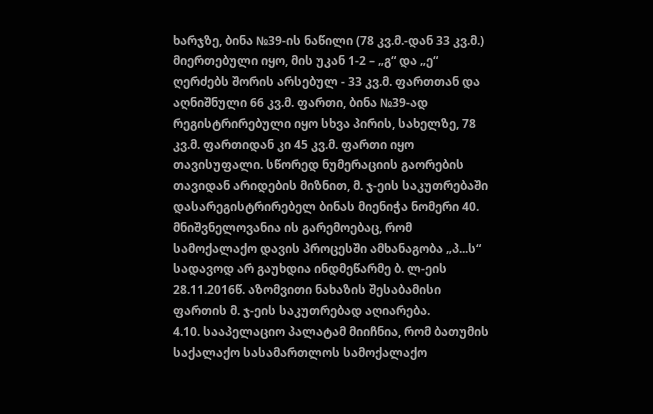ხარჯზე, ბინა №39-ის ნაწილი (78 კვ.მ.-დან 33 კვ.მ.) მიერთებული იყო, მის უკან 1-2 – „გ“ და „ე“ ღერძებს შორის არსებულ - 33 კვ.მ. ფართთან და აღნიშნული 66 კვ.მ. ფართი, ბინა №39-ად რეგისტრირებული იყო სხვა პირის, სახელზე, 78 კვ.მ. ფართიდან კი 45 კვ.მ. ფართი იყო თავისუფალი. სწორედ ნუმერაციის გაორების თავიდან არიდების მიზნით, მ. ჯ-ეის საკუთრებაში დასარეგისტრირებელ ბინას მიენიჭა ნომერი 40. მნიშვნელოვანია ის გარემოებაც, რომ სამოქალაქო დავის პროცესში ამხანაგობა „პ...ს“ სადავოდ არ გაუხდია ინდმეწარმე ბ. ლ-ეის 28.11.2016წ. აზომვითი ნახაზის შესაბამისი ფართის მ. ჯ-ეის საკუთრებად აღიარება.
4.10. სააპელაციო პალატამ მიიჩნია, რომ ბათუმის საქალაქო სასამართლოს სამოქალაქო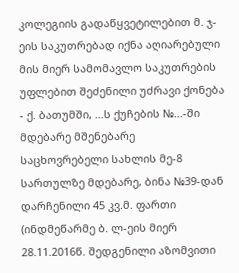კოლეგიის გადაწყვეტილებით მ. ჯ-ეის საკუთრებად იქნა აღიარებული მის მიერ სამომავლო საკუთრების უფლებით შეძენილი უძრავი ქონება - ქ. ბათუმში, ...ს ქუჩების №...-ში მდებარე მშენებარე საცხოვრებელი სახლის მე-8 სართულზე მდებარე, ბინა №39-დან დარჩენილი 45 კვ.მ. ფართი (ინდმეწარმე ბ. ლ-ეის მიერ 28.11.2016წ. შედგენილი აზომვითი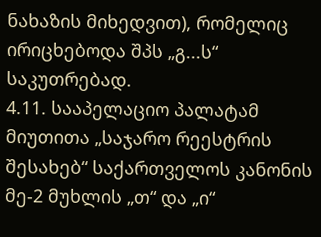ნახაზის მიხედვით), რომელიც ირიცხებოდა შპს „გ...ს“ საკუთრებად.
4.11. სააპელაციო პალატამ მიუთითა „საჯარო რეესტრის შესახებ“ საქართველოს კანონის მე-2 მუხლის „თ“ და „ი“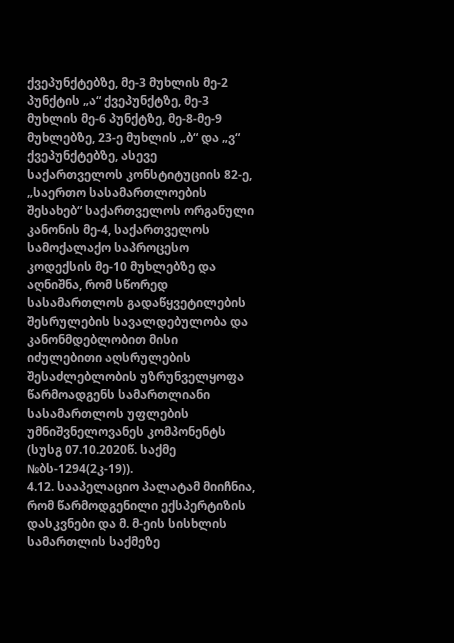ქვეპუნქტებზე, მე-3 მუხლის მე-2 პუნქტის „ა“ ქვეპუნქტზე, მე-3 მუხლის მე-6 პუნქტზე, მე-8-მე-9 მუხლებზე, 23-ე მუხლის „ბ“ და „ვ“ ქვეპუნქტებზე, ასევე საქართველოს კონსტიტუციის 82-ე, „საერთო სასამართლოების შესახებ“ საქართველოს ორგანული კანონის მე-4, საქართველოს სამოქალაქო საპროცესო კოდექსის მე-10 მუხლებზე და აღნიშნა, რომ სწორედ სასამართლოს გადაწყვეტილების შესრულების სავალდებულობა და კანონმდებლობით მისი იძულებითი აღსრულების შესაძლებლობის უზრუნველყოფა წარმოადგენს სამართლიანი სასამართლოს უფლების უმნიშვნელოვანეს კომპონენტს (სუსგ 07.10.2020წ. საქმე №ბს-1294(2კ-19)).
4.12. სააპელაციო პალატამ მიიჩნია, რომ წარმოდგენილი ექსპერტიზის დასკვნები და მ. მ-ეის სისხლის სამართლის საქმეზე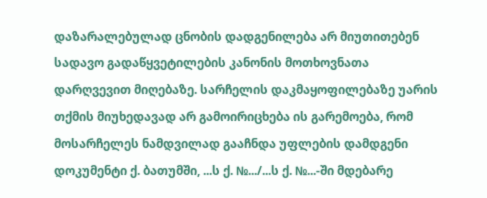დაზარალებულად ცნობის დადგენილება არ მიუთითებენ სადავო გადაწყვეტილების კანონის მოთხოვნათა დარღვევით მიღებაზე. სარჩელის დაკმაყოფილებაზე უარის თქმის მიუხედავად არ გამოირიცხება ის გარემოება, რომ მოსარჩელეს ნამდვილად გააჩნდა უფლების დამდგენი დოკუმენტი ქ. ბათუმში, ...ს ქ. №.../...ს ქ. №...-ში მდებარე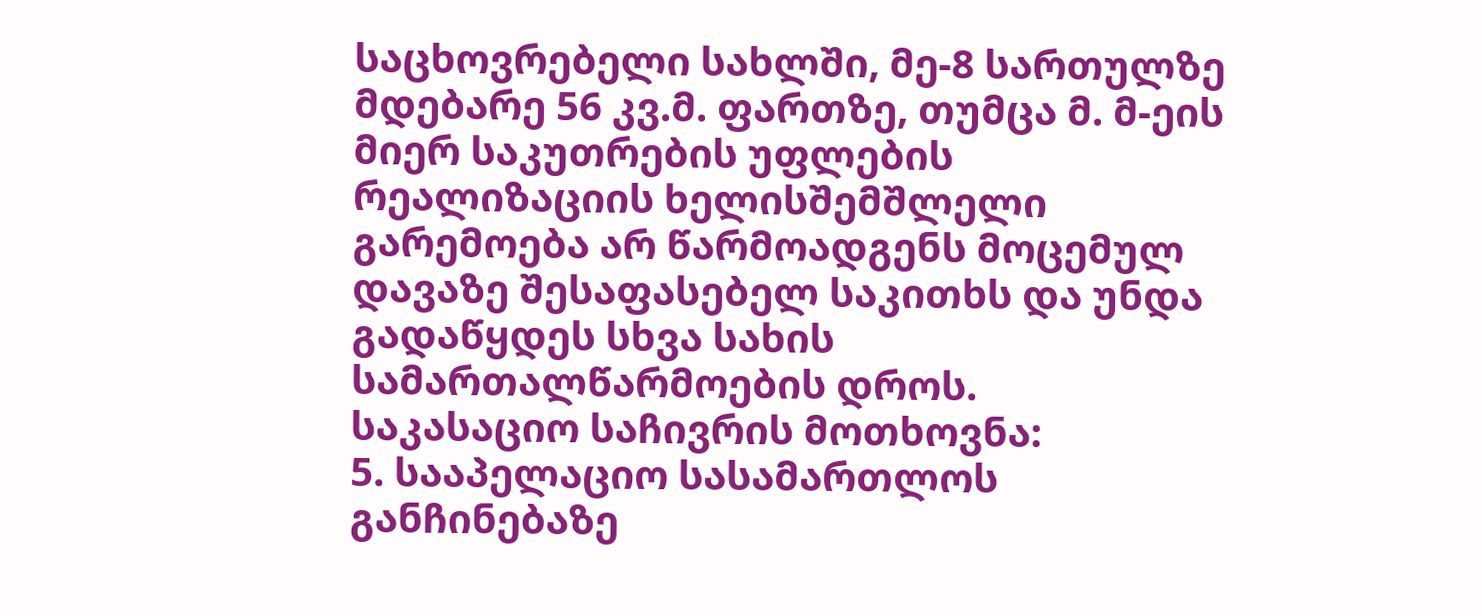საცხოვრებელი სახლში, მე-8 სართულზე მდებარე 56 კვ.მ. ფართზე, თუმცა მ. მ-ეის მიერ საკუთრების უფლების რეალიზაციის ხელისშემშლელი გარემოება არ წარმოადგენს მოცემულ დავაზე შესაფასებელ საკითხს და უნდა გადაწყდეს სხვა სახის სამართალწარმოების დროს.
საკასაციო საჩივრის მოთხოვნა:
5. სააპელაციო სასამართლოს განჩინებაზე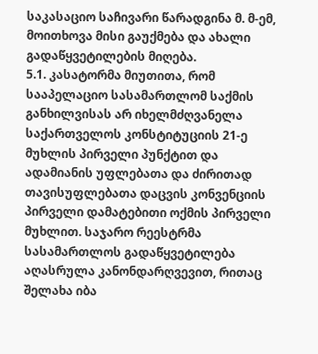საკასაციო საჩივარი წარადგინა მ. მ-ემ, მოითხოვა მისი გაუქმება და ახალი გადაწყვეტილების მიღება.
5.1. კასატორმა მიუთითა, რომ სააპელაციო სასამართლომ საქმის განხილვისას არ იხელმძღვანელა საქართველოს კონსტიტუციის 21-ე მუხლის პირველი პუნქტით და ადამიანის უფლებათა და ძირითად თავისუფლებათა დაცვის კონვენციის პირველი დამატებითი ოქმის პირველი მუხლით. საჯარო რეესტრმა სასამართლოს გადაწყვეტილება აღასრულა კანონდარღვევით, რითაც შელახა იბა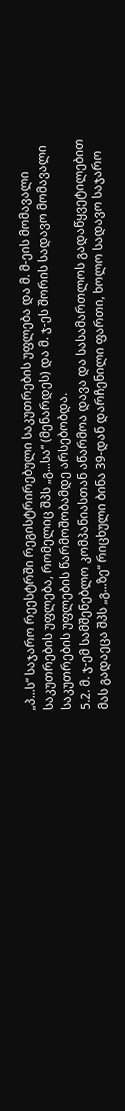„პ...ს“ საჯარო რეესტრში რეგისტრირებული საკუთრების უფლება და მ. მ-ეის მომავალი საკუთრების უფლება, რომელიც შპს „გ...სა“ (მენარდეს) და მ. ჯ-ეს შორის სადავო მომავალი საკუთრების უფლების წარმოშობამდე არსებობდა.
5.2. მ. ჯ-ემ სამშენებლო კომპანიასთან აწარმოა დავა და სასამართლოს გადაწყვეტილებით მას გადაეცა შპს „გ...ზე“ რიცხული ბინა 39-დან დარჩენილი ფართი, ხოლო სადავო საჯარო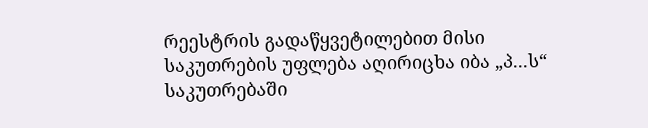რეესტრის გადაწყვეტილებით მისი საკუთრების უფლება აღირიცხა იბა „პ...ს“ საკუთრებაში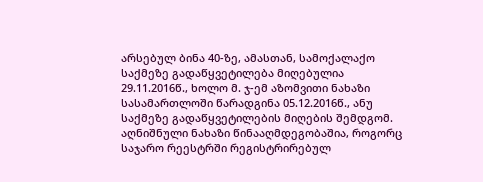არსებულ ბინა 40-ზე, ამასთან, სამოქალაქო საქმეზე გადაწყვეტილება მიღებულია 29.11.2016წ., ხოლო მ. ჯ-ემ აზომვითი ნახაზი სასამართლოში წარადგინა 05.12.2016წ., ანუ საქმეზე გადაწყვეტილების მიღების შემდგომ. აღნიშნული ნახაზი წინააღმდეგობაშია, როგორც საჯარო რეესტრში რეგისტრირებულ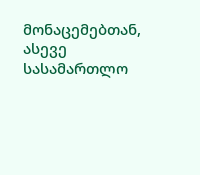მონაცემებთან, ასევე სასამართლო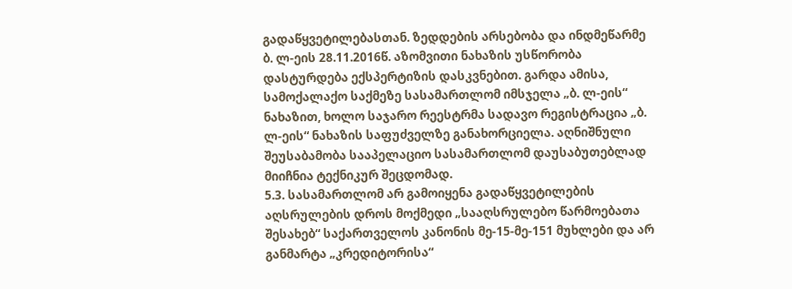გადაწყვეტილებასთან. ზედდების არსებობა და ინდმეწარმე ბ. ლ-ეის 28.11.2016წ. აზომვითი ნახაზის უსწორობა დასტურდება ექსპერტიზის დასკვნებით. გარდა ამისა, სამოქალაქო საქმეზე სასამართლომ იმსჯელა „ბ. ლ-ეის“ ნახაზით, ხოლო საჯარო რეესტრმა სადავო რეგისტრაცია „ბ. ლ-ეის“ ნახაზის საფუძველზე განახორციელა. აღნიშნული შეუსაბამობა სააპელაციო სასამართლომ დაუსაბუთებლად მიიჩნია ტექნიკურ შეცდომად.
5.3. სასამართლომ არ გამოიყენა გადაწყვეტილების აღსრულების დროს მოქმედი „სააღსრულებო წარმოებათა შესახებ“ საქართველოს კანონის მე-15-მე-151 მუხლები და არ განმარტა „კრედიტორისა“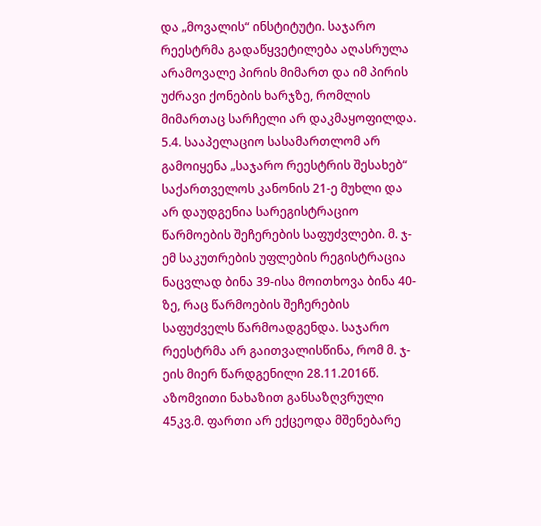და „მოვალის“ ინსტიტუტი. საჯარო რეესტრმა გადაწყვეტილება აღასრულა არამოვალე პირის მიმართ და იმ პირის უძრავი ქონების ხარჯზე, რომლის მიმართაც სარჩელი არ დაკმაყოფილდა.
5.4. სააპელაციო სასამართლომ არ გამოიყენა „საჯარო რეესტრის შესახებ“ საქართველოს კანონის 21-ე მუხლი და არ დაუდგენია სარეგისტრაციო წარმოების შეჩერების საფუძვლები. მ. ჯ-ემ საკუთრების უფლების რეგისტრაცია ნაცვლად ბინა 39-ისა მოითხოვა ბინა 40-ზე, რაც წარმოების შეჩერების საფუძველს წარმოადგენდა. საჯარო რეესტრმა არ გაითვალისწინა, რომ მ. ჯ-ეის მიერ წარდგენილი 28.11.2016წ. აზომვითი ნახაზით განსაზღვრული 45კვ.მ. ფართი არ ექცეოდა მშენებარე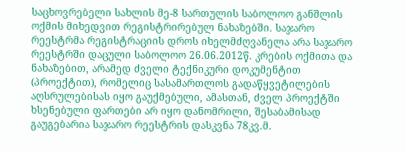საცხოვრებელი სახლის მე-8 სართულის საბოლოო განშლის ოქმის მიხედვით რეგისტრირებულ ნახაზებში. საჯარო რეესტრმა რეგისტრაციის დროს იხელმძღვანელა არა საჯარო რეესტრში დაცული საბოლოო 26.06.2012წ. კრების ოქმითა და ნახაზებით, არამედ ძველი ტექნიკური დოკუმენტით (პროექტით), რომელიც სასამართლოს გადაწყვეტილების აღსრულებისას იყო გაუქმებული, ამასთან, ძველ პროექტში ხსენებული ფართები არ იყო დანომრილი, შესაბამისად გაუგებარია საჯარო რეესტრის დასკვნა 78კვ.მ.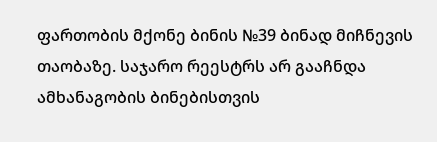ფართობის მქონე ბინის №39 ბინად მიჩნევის თაობაზე. საჯარო რეესტრს არ გააჩნდა ამხანაგობის ბინებისთვის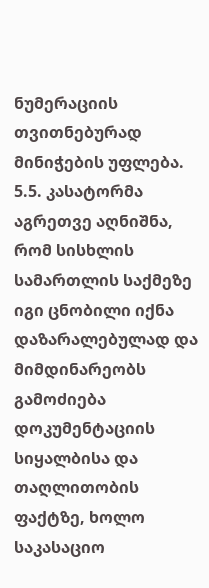ნუმერაციის თვითნებურად მინიჭების უფლება.
5.5. კასატორმა აგრეთვე აღნიშნა, რომ სისხლის სამართლის საქმეზე იგი ცნობილი იქნა დაზარალებულად და მიმდინარეობს გამოძიება დოკუმენტაციის სიყალბისა და თაღლითობის ფაქტზე, ხოლო საკასაციო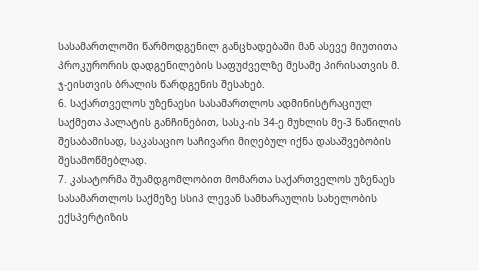სასამართლოში წარმოდგენილ განცხადებაში მან ასევე მიუთითა პროკურორის დადგენილების საფუძველზე მესამე პირისათვის მ. ჯ-ეისთვის ბრალის წარდგენის შესახებ.
6. საქართველოს უზენაესი სასამართლოს ადმინისტრაციულ საქმეთა პალატის განჩინებით, სასკ-ის 34-ე მუხლის მე-3 ნაწილის შესაბამისად, საკასაციო საჩივარი მიღებულ იქნა დასაშვებობის შესამოწმებლად.
7. კასატორმა შუამდგომლობით მომართა საქართველოს უზენაეს სასამართლოს საქმეზე სსიპ ლევან სამხარაულის სახელობის ექსპერტიზის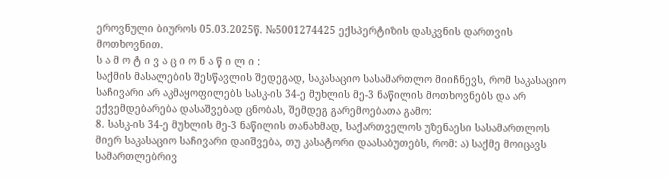ეროვნული ბიუროს 05.03.2025წ. №5001274425 ექსპერტიზის დასკვნის დართვის მოთხოვნით.
ს ა მ ო ტ ი ვ ა ც ი ო ნ ა წ ი ლ ი :
საქმის მასალების შესწავლის შედეგად, საკასაციო სასამართლო მიიჩნევს, რომ საკასაციო საჩივარი არ აკმაყოფილებს სასკ-ის 34-ე მუხლის მე-3 ნაწილის მოთხოვნებს და არ ექვემდებარება დასაშვებად ცნობას, შემდეგ გარემოებათა გამო:
8. სასკ-ის 34-ე მუხლის მე-3 ნაწილის თანახმად, საქართველოს უზენაესი სასამართლოს მიერ საკასაციო საჩივარი დაიშვება, თუ კასატორი დაასაბუთებს, რომ: ა) საქმე მოიცავს სამართლებრივ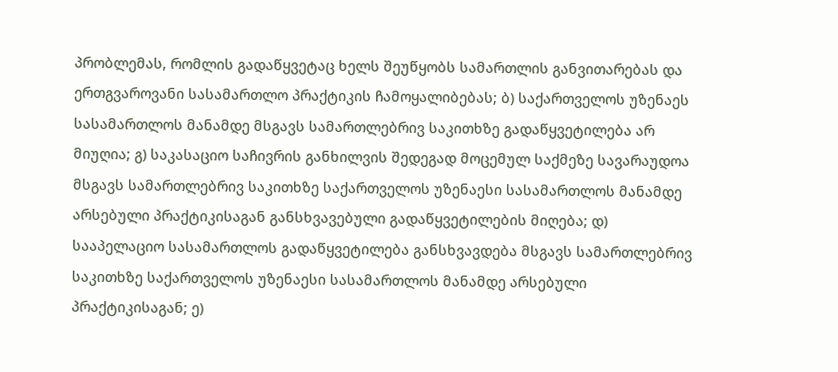პრობლემას, რომლის გადაწყვეტაც ხელს შეუწყობს სამართლის განვითარებას და ერთგვაროვანი სასამართლო პრაქტიკის ჩამოყალიბებას; ბ) საქართველოს უზენაეს სასამართლოს მანამდე მსგავს სამართლებრივ საკითხზე გადაწყვეტილება არ მიუღია; გ) საკასაციო საჩივრის განხილვის შედეგად მოცემულ საქმეზე სავარაუდოა მსგავს სამართლებრივ საკითხზე საქართველოს უზენაესი სასამართლოს მანამდე არსებული პრაქტიკისაგან განსხვავებული გადაწყვეტილების მიღება; დ) სააპელაციო სასამართლოს გადაწყვეტილება განსხვავდება მსგავს სამართლებრივ საკითხზე საქართველოს უზენაესი სასამართლოს მანამდე არსებული პრაქტიკისაგან; ე)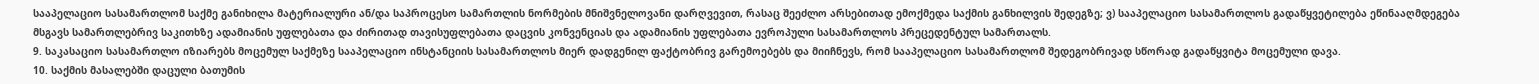სააპელაციო სასამართლომ საქმე განიხილა მატერიალური ან/და საპროცესო სამართლის ნორმების მნიშვნელოვანი დარღვევით, რასაც შეეძლო არსებითად ემოქმედა საქმის განხილვის შედეგზე; ვ) სააპელაციო სასამართლოს გადაწყვეტილება ეწინააღმდეგება მსგავს სამართლებრივ საკითხზე ადამიანის უფლებათა და ძირითად თავისუფლებათა დაცვის კონვენციას და ადამიანის უფლებათა ევროპული სასამართლოს პრეცედენტულ სამართალს.
9. საკასაციო სასამართლო იზიარებს მოცემულ საქმეზე სააპელაციო ინსტანციის სასამართლოს მიერ დადგენილ ფაქტობრივ გარემოებებს და მიიჩნევს, რომ სააპელაციო სასამართლომ შედეგობრივად სწორად გადაწყვიტა მოცემული დავა.
10. საქმის მასალებში დაცული ბათუმის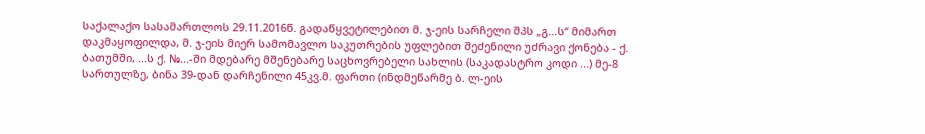საქალაქო სასამართლოს 29.11.2016წ. გადაწყვეტილებით მ. ჯ-ეის სარჩელი შპს „გ...ს“ მიმართ დაკმაყოფილდა, მ. ჯ-ეის მიერ სამომავლო საკუთრების უფლებით შეძენილი უძრავი ქონება - ქ. ბათუმში, ...ს ქ. №...-ში მდებარე მშენებარე საცხოვრებელი სახლის (საკადასტრო კოდი ...) მე-8 სართულზე, ბინა 39-დან დარჩენილი 45კვ.მ. ფართი (ინდმეწარმე ბ. ლ-ეის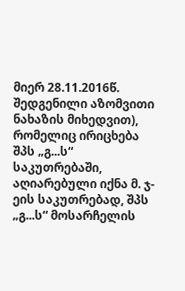მიერ 28.11.2016წ. შედგენილი აზომვითი ნახაზის მიხედვით), რომელიც ირიცხება შპს „გ...ს“ საკუთრებაში, აღიარებული იქნა მ. ჯ-ეის საკუთრებად, შპს „გ...ს“ მოსარჩელის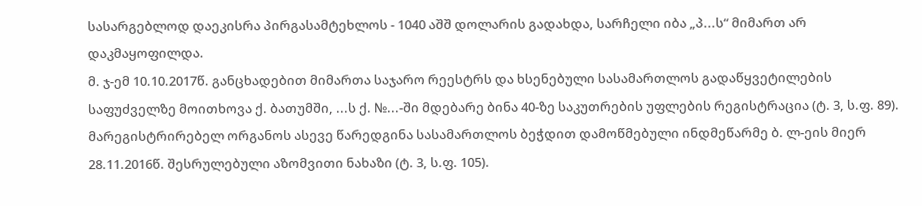სასარგებლოდ დაეკისრა პირგასამტეხლოს - 1040 აშშ დოლარის გადახდა, სარჩელი იბა „პ...ს“ მიმართ არ დაკმაყოფილდა.
მ. ჯ-ემ 10.10.2017წ. განცხადებით მიმართა საჯარო რეესტრს და ხსენებული სასამართლოს გადაწყვეტილების საფუძველზე მოითხოვა ქ. ბათუმში, ...ს ქ. №...-ში მდებარე ბინა 40-ზე საკუთრების უფლების რეგისტრაცია (ტ. 3, ს.ფ. 89). მარეგისტრირებელ ორგანოს ასევე წარედგინა სასამართლოს ბეჭდით დამოწმებული ინდმეწარმე ბ. ლ-ეის მიერ 28.11.2016წ. შესრულებული აზომვითი ნახაზი (ტ. 3, ს.ფ. 105).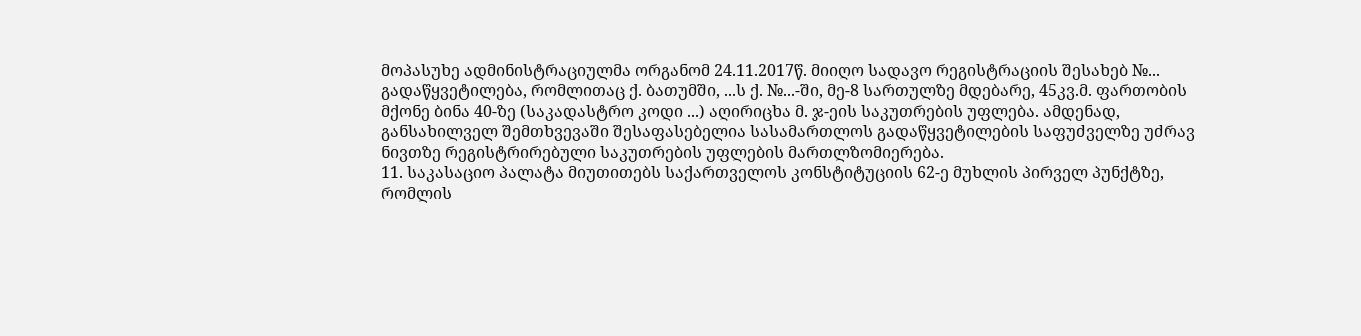მოპასუხე ადმინისტრაციულმა ორგანომ 24.11.2017წ. მიიღო სადავო რეგისტრაციის შესახებ №... გადაწყვეტილება, რომლითაც ქ. ბათუმში, ...ს ქ. №...-ში, მე-8 სართულზე მდებარე, 45კვ.მ. ფართობის მქონე ბინა 40-ზე (საკადასტრო კოდი ...) აღირიცხა მ. ჯ-ეის საკუთრების უფლება. ამდენად, განსახილველ შემთხვევაში შესაფასებელია სასამართლოს გადაწყვეტილების საფუძველზე უძრავ ნივთზე რეგისტრირებული საკუთრების უფლების მართლზომიერება.
11. საკასაციო პალატა მიუთითებს საქართველოს კონსტიტუციის 62-ე მუხლის პირველ პუნქტზე, რომლის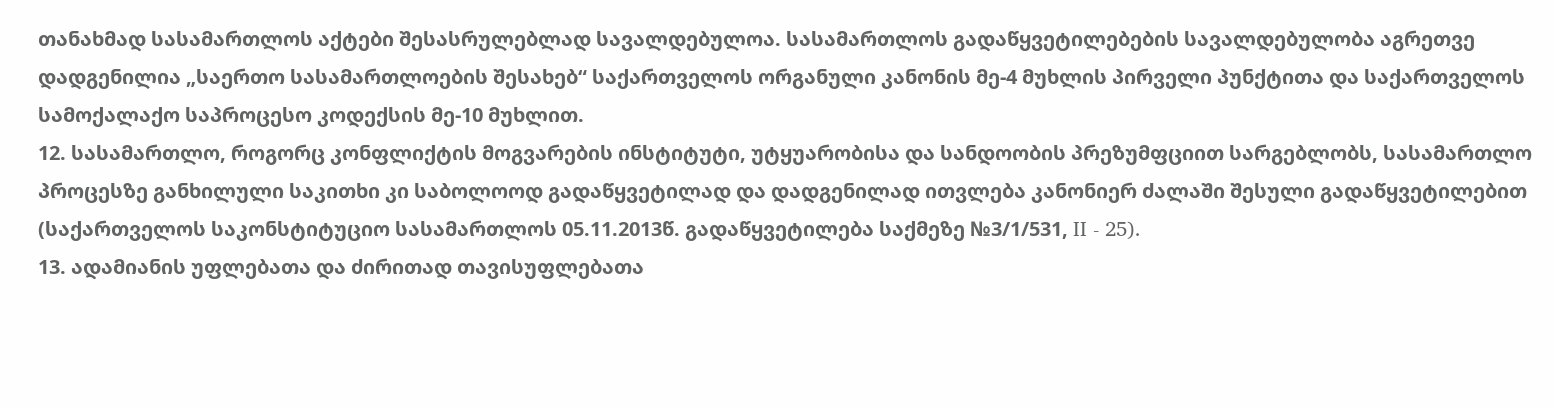თანახმად სასამართლოს აქტები შესასრულებლად სავალდებულოა. სასამართლოს გადაწყვეტილებების სავალდებულობა აგრეთვე დადგენილია „საერთო სასამართლოების შესახებ“ საქართველოს ორგანული კანონის მე-4 მუხლის პირველი პუნქტითა და საქართველოს სამოქალაქო საპროცესო კოდექსის მე-10 მუხლით.
12. სასამართლო, როგორც კონფლიქტის მოგვარების ინსტიტუტი, უტყუარობისა და სანდოობის პრეზუმფციით სარგებლობს, სასამართლო პროცესზე განხილული საკითხი კი საბოლოოდ გადაწყვეტილად და დადგენილად ითვლება კანონიერ ძალაში შესული გადაწყვეტილებით (საქართველოს საკონსტიტუციო სასამართლოს 05.11.2013წ. გადაწყვეტილება საქმეზე №3/1/531, II - 25).
13. ადამიანის უფლებათა და ძირითად თავისუფლებათა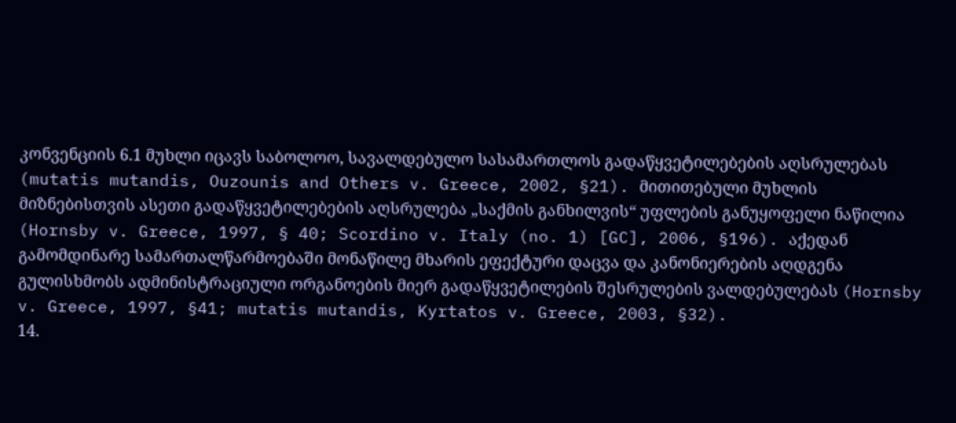კონვენციის 6.1 მუხლი იცავს საბოლოო, სავალდებულო სასამართლოს გადაწყვეტილებების აღსრულებას (mutatis mutandis, Ouzounis and Others v. Greece, 2002, §21). მითითებული მუხლის მიზნებისთვის ასეთი გადაწყვეტილებების აღსრულება „საქმის განხილვის“ უფლების განუყოფელი ნაწილია (Hornsby v. Greece, 1997, § 40; Scordino v. Italy (no. 1) [GC], 2006, §196). აქედან გამომდინარე სამართალწარმოებაში მონაწილე მხარის ეფექტური დაცვა და კანონიერების აღდგენა გულისხმობს ადმინისტრაციული ორგანოების მიერ გადაწყვეტილების შესრულების ვალდებულებას (Hornsby v. Greece, 1997, §41; mutatis mutandis, Kyrtatos v. Greece, 2003, §32).
14.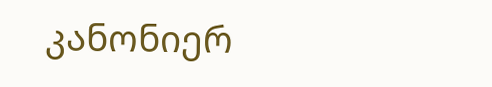კანონიერ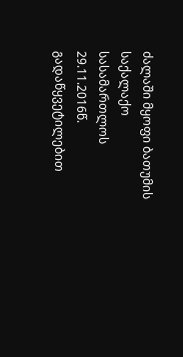ძალაში მყოფი ბათუმის საქალაქო სასამართლოს 29.11.2016წ. გადაწყვეტილებით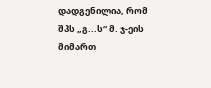დადგენილია, რომ შპს „გ...ს“ მ. ჯ-ეის მიმართ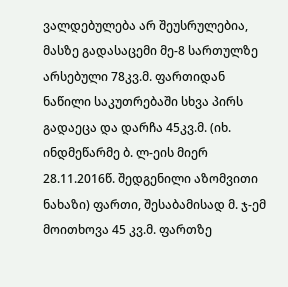ვალდებულება არ შეუსრულებია, მასზე გადასაცემი მე-8 სართულზე არსებული 78კვ.მ. ფართიდან ნაწილი საკუთრებაში სხვა პირს გადაეცა და დარჩა 45კვ.მ. (იხ. ინდმეწარმე ბ. ლ-ეის მიერ 28.11.2016წ. შედგენილი აზომვითი ნახაზი) ფართი, შესაბამისად მ. ჯ-ემ მოითხოვა 45 კვ.მ. ფართზე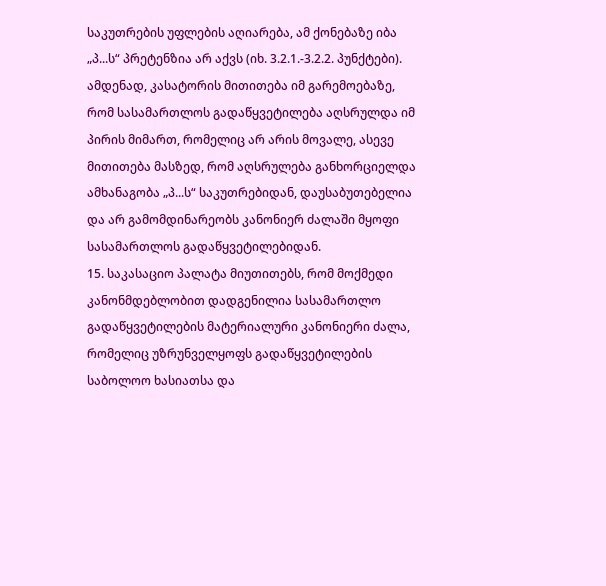საკუთრების უფლების აღიარება, ამ ქონებაზე იბა „პ...ს“ პრეტენზია არ აქვს (იხ. 3.2.1.-3.2.2. პუნქტები). ამდენად, კასატორის მითითება იმ გარემოებაზე, რომ სასამართლოს გადაწყვეტილება აღსრულდა იმ პირის მიმართ, რომელიც არ არის მოვალე, ასევე მითითება მასზედ, რომ აღსრულება განხორციელდა ამხანაგობა „პ...ს“ საკუთრებიდან, დაუსაბუთებელია და არ გამომდინარეობს კანონიერ ძალაში მყოფი სასამართლოს გადაწყვეტილებიდან.
15. საკასაციო პალატა მიუთითებს, რომ მოქმედი კანონმდებლობით დადგენილია სასამართლო გადაწყვეტილების მატერიალური კანონიერი ძალა, რომელიც უზრუნველყოფს გადაწყვეტილების საბოლოო ხასიათსა და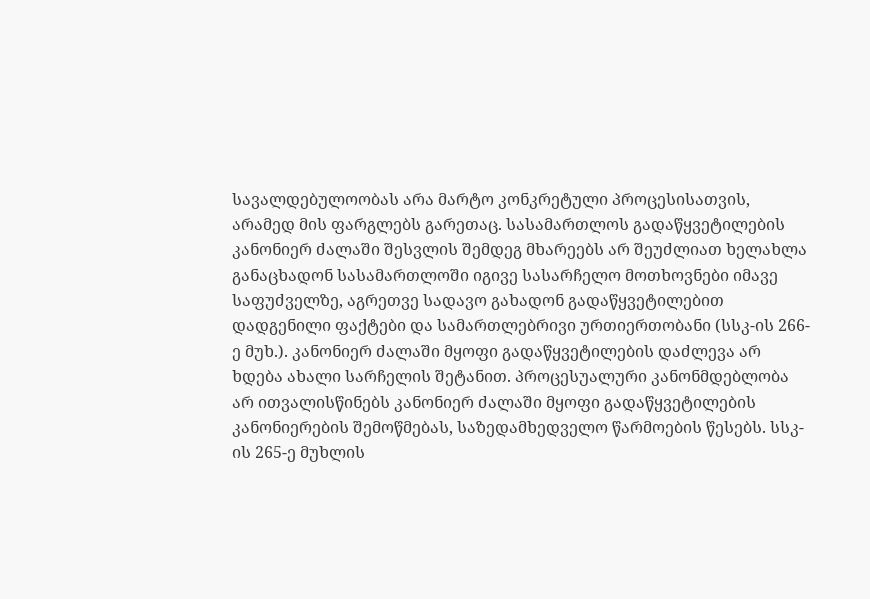სავალდებულოობას არა მარტო კონკრეტული პროცესისათვის, არამედ მის ფარგლებს გარეთაც. სასამართლოს გადაწყვეტილების კანონიერ ძალაში შესვლის შემდეგ მხარეებს არ შეუძლიათ ხელახლა განაცხადონ სასამართლოში იგივე სასარჩელო მოთხოვნები იმავე საფუძველზე, აგრეთვე სადავო გახადონ გადაწყვეტილებით დადგენილი ფაქტები და სამართლებრივი ურთიერთობანი (სსკ-ის 266-ე მუხ.). კანონიერ ძალაში მყოფი გადაწყვეტილების დაძლევა არ ხდება ახალი სარჩელის შეტანით. პროცესუალური კანონმდებლობა არ ითვალისწინებს კანონიერ ძალაში მყოფი გადაწყვეტილების კანონიერების შემოწმებას, საზედამხედველო წარმოების წესებს. სსკ-ის 265-ე მუხლის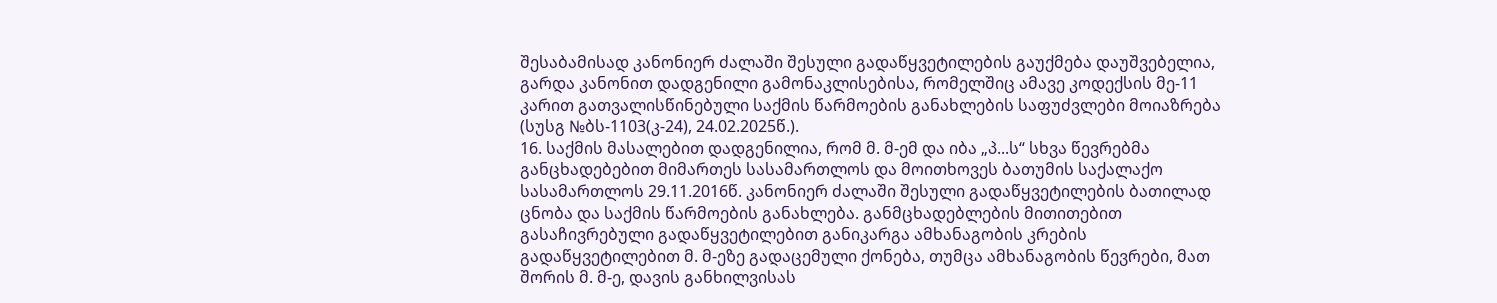შესაბამისად კანონიერ ძალაში შესული გადაწყვეტილების გაუქმება დაუშვებელია, გარდა კანონით დადგენილი გამონაკლისებისა, რომელშიც ამავე კოდექსის მე-11 კარით გათვალისწინებული საქმის წარმოების განახლების საფუძვლები მოიაზრება (სუსგ №ბს-1103(კ-24), 24.02.2025წ.).
16. საქმის მასალებით დადგენილია, რომ მ. მ-ემ და იბა „პ...ს“ სხვა წევრებმა განცხადებებით მიმართეს სასამართლოს და მოითხოვეს ბათუმის საქალაქო სასამართლოს 29.11.2016წ. კანონიერ ძალაში შესული გადაწყვეტილების ბათილად ცნობა და საქმის წარმოების განახლება. განმცხადებლების მითითებით გასაჩივრებული გადაწყვეტილებით განიკარგა ამხანაგობის კრების გადაწყვეტილებით მ. მ-ეზე გადაცემული ქონება, თუმცა ამხანაგობის წევრები, მათ შორის მ. მ-ე, დავის განხილვისას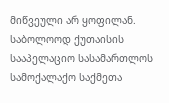მიწვეული არ ყოფილან. საბოლოოდ ქუთაისის სააპელაციო სასამართლოს სამოქალაქო საქმეთა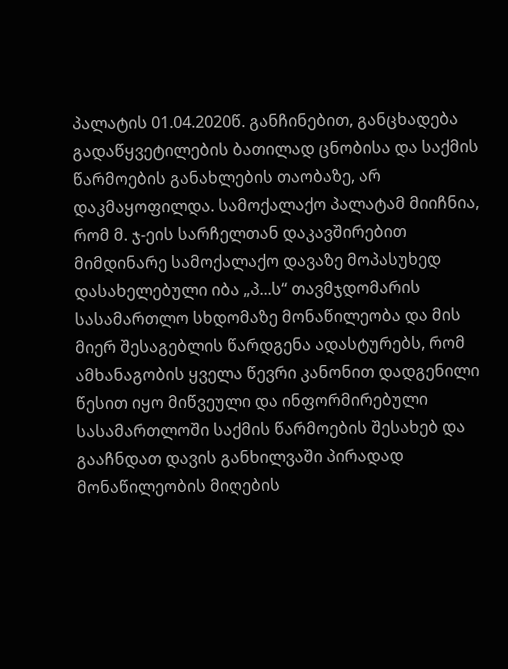პალატის 01.04.2020წ. განჩინებით, განცხადება გადაწყვეტილების ბათილად ცნობისა და საქმის წარმოების განახლების თაობაზე, არ დაკმაყოფილდა. სამოქალაქო პალატამ მიიჩნია, რომ მ. ჯ-ეის სარჩელთან დაკავშირებით მიმდინარე სამოქალაქო დავაზე მოპასუხედ დასახელებული იბა „პ...ს“ თავმჯდომარის სასამართლო სხდომაზე მონაწილეობა და მის მიერ შესაგებლის წარდგენა ადასტურებს, რომ ამხანაგობის ყველა წევრი კანონით დადგენილი წესით იყო მიწვეული და ინფორმირებული სასამართლოში საქმის წარმოების შესახებ და გააჩნდათ დავის განხილვაში პირადად მონაწილეობის მიღების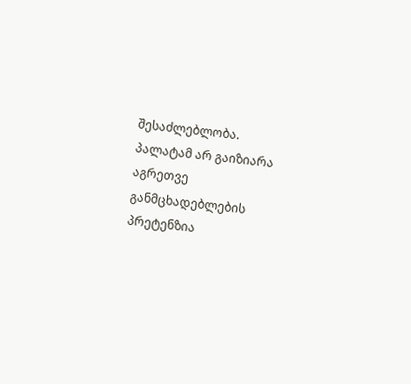შესაძლებლობა. პალატამ არ გაიზიარა აგრეთვე განმცხადებლების პრეტენზია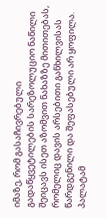იმაზე, რომ გასაჩივრებული გადაწყვეტილების სარეზოლუციო ნაწილი შეიცავს ისეთ აზომვით ნახაზზე მითითებას, რომელიც დავის არსებითი განხილვისას წარდგენილი და შეფასებული არ ყოფილა. პალატამ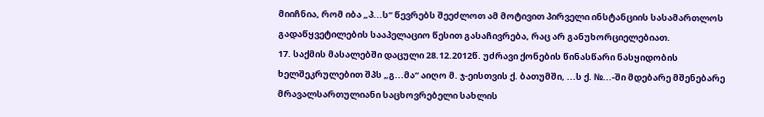მიიჩნია, რომ იბა „პ...ს“ წევრებს შეეძლოთ ამ მოტივით პირველი ინსტანციის სასამართლოს გადაწყვეტილების სააპელაციო წესით გასაჩივრება, რაც არ განუხორციელებიათ.
17. საქმის მასალებში დაცული 28.12.2012წ. უძრავი ქონების წინასწარი ნასყიდობის ხელშეკრულებით შპს „გ...მა“ აიღო მ. ჯ-ეისთვის ქ. ბათუმში, ...ს ქ. №...-ში მდებარე მშენებარე მრავალსართულიანი საცხოვრებელი სახლის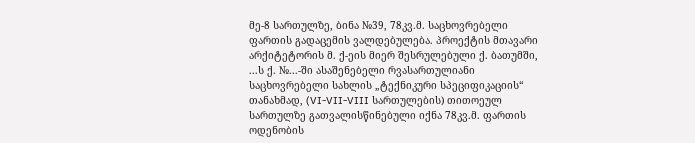მე-8 სართულზე, ბინა №39, 78კვ.მ. საცხოვრებელი ფართის გადაცემის ვალდებულება. პროექტის მთავარი არქიტეტორის მ. ქ-ეის მიერ შესრულებული ქ. ბათუმში, ...ს ქ. №...-ში ასაშენებელი რვასართულიანი საცხოვრებელი სახლის „ტექნიკური სპეციფიკაციის“ თანახმად, (VI-VII-VIII სართულების) თითოეულ სართულზე გათვალისწინებული იქნა 78კვ.მ. ფართის ოდენობის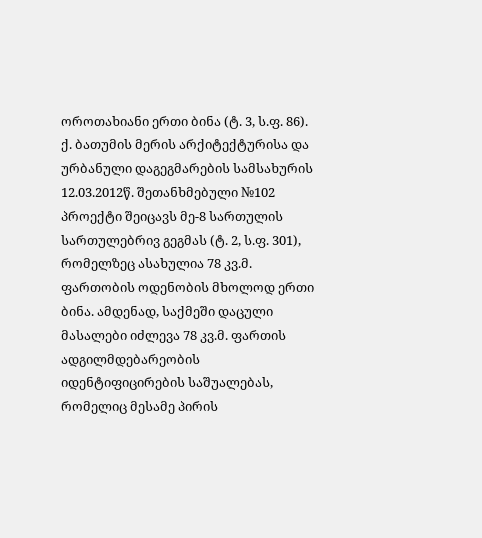ოროთახიანი ერთი ბინა (ტ. 3, ს.ფ. 86). ქ. ბათუმის მერის არქიტექტურისა და ურბანული დაგეგმარების სამსახურის 12.03.2012წ. შეთანხმებული №102 პროექტი შეიცავს მე-8 სართულის სართულებრივ გეგმას (ტ. 2, ს.ფ. 301), რომელზეც ასახულია 78 კვ.მ. ფართობის ოდენობის მხოლოდ ერთი ბინა. ამდენად, საქმეში დაცული მასალები იძლევა 78 კვ.მ. ფართის ადგილმდებარეობის იდენტიფიცირების საშუალებას, რომელიც მესამე პირის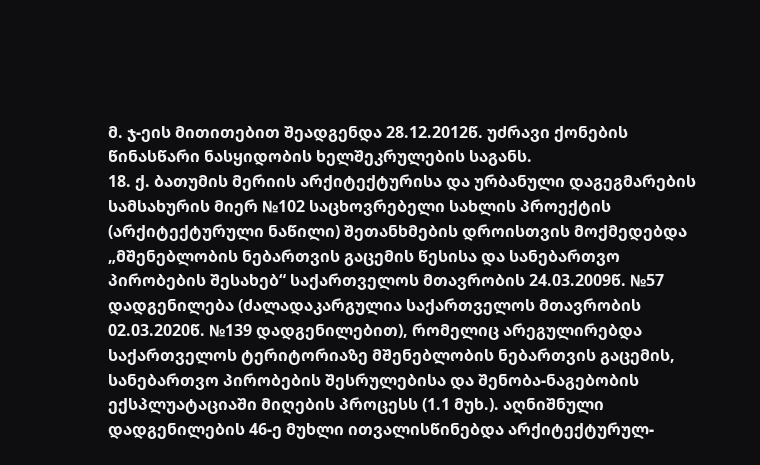მ. ჯ-ეის მითითებით შეადგენდა 28.12.2012წ. უძრავი ქონების წინასწარი ნასყიდობის ხელშეკრულების საგანს.
18. ქ. ბათუმის მერიის არქიტექტურისა და ურბანული დაგეგმარების სამსახურის მიერ №102 საცხოვრებელი სახლის პროექტის (არქიტექტურული ნაწილი) შეთანხმების დროისთვის მოქმედებდა „მშენებლობის ნებართვის გაცემის წესისა და სანებართვო პირობების შესახებ“ საქართველოს მთავრობის 24.03.2009წ. №57 დადგენილება (ძალადაკარგულია საქართველოს მთავრობის 02.03.2020წ. №139 დადგენილებით), რომელიც არეგულირებდა საქართველოს ტერიტორიაზე მშენებლობის ნებართვის გაცემის, სანებართვო პირობების შესრულებისა და შენობა-ნაგებობის ექსპლუატაციაში მიღების პროცესს (1.1 მუხ.). აღნიშნული დადგენილების 46-ე მუხლი ითვალისწინებდა არქიტექტურულ-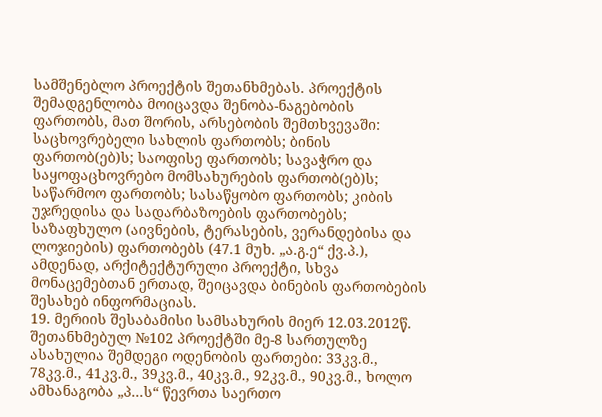სამშენებლო პროექტის შეთანხმებას. პროექტის შემადგენლობა მოიცავდა შენობა-ნაგებობის ფართობს, მათ შორის, არსებობის შემთხვევაში: საცხოვრებელი სახლის ფართობს; ბინის ფართობ(ებ)ს; საოფისე ფართობს; სავაჭრო და საყოფაცხოვრებო მომსახურების ფართობ(ებ)ს; საწარმოო ფართობს; სასაწყობო ფართობს; კიბის უჯრედისა და სადარბაზოების ფართობებს; საზაფხულო (აივნების, ტერასების, ვერანდებისა და ლოჯიების) ფართობებს (47.1 მუხ. „ა.გ.ე“ ქვ.პ.), ამდენად, არქიტექტურული პროექტი, სხვა მონაცემებთან ერთად, შეიცავდა ბინების ფართობების შესახებ ინფორმაციას.
19. მერიის შესაბამისი სამსახურის მიერ 12.03.2012წ. შეთანხმებულ №102 პროექტში მე-8 სართულზე ასახულია შემდეგი ოდენობის ფართები: 33კვ.მ., 78კვ.მ., 41კვ.მ., 39კვ.მ., 40კვ.მ., 92კვ.მ., 90კვ.მ., ხოლო ამხანაგობა „პ...ს“ წევრთა საერთო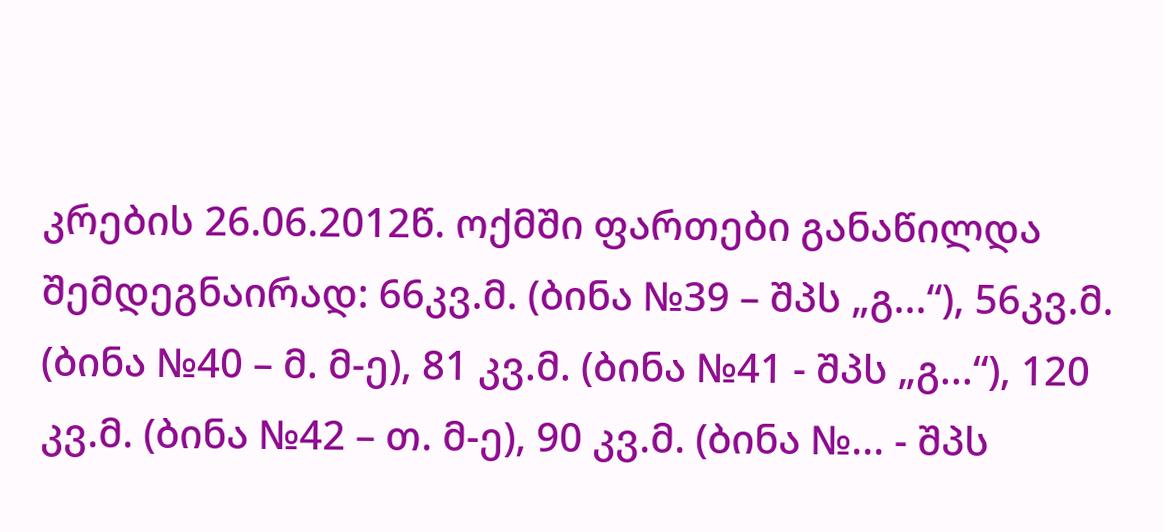კრების 26.06.2012წ. ოქმში ფართები განაწილდა შემდეგნაირად: 66კვ.მ. (ბინა №39 – შპს „გ...“), 56კვ.მ. (ბინა №40 – მ. მ-ე), 81 კვ.მ. (ბინა №41 - შპს „გ...“), 120 კვ.მ. (ბინა №42 – თ. მ-ე), 90 კვ.მ. (ბინა №... - შპს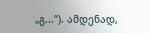„გ...“). ამდენად,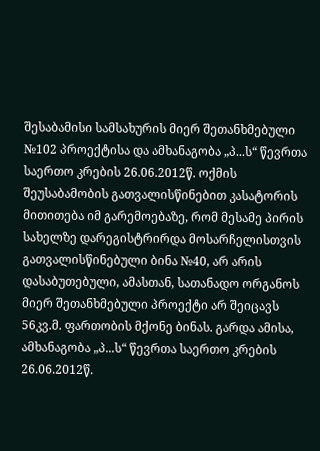შესაბამისი სამსახურის მიერ შეთანხმებული №102 პროექტისა და ამხანაგობა „პ...ს“ წევრთა საერთო კრების 26.06.2012წ. ოქმის შეუსაბამობის გათვალისწინებით კასატორის მითითება იმ გარემოებაზე, რომ მესამე პირის სახელზე დარეგისტრირდა მოსარჩელისთვის გათვალისწინებული ბინა №40, არ არის დასაბუთებული, ამასთან, სათანადო ორგანოს მიერ შეთანხმებული პროექტი არ შეიცავს 56კვ.მ. ფართობის მქონე ბინას. გარდა ამისა, ამხანაგობა „პ...ს“ წევრთა საერთო კრების 26.06.2012წ.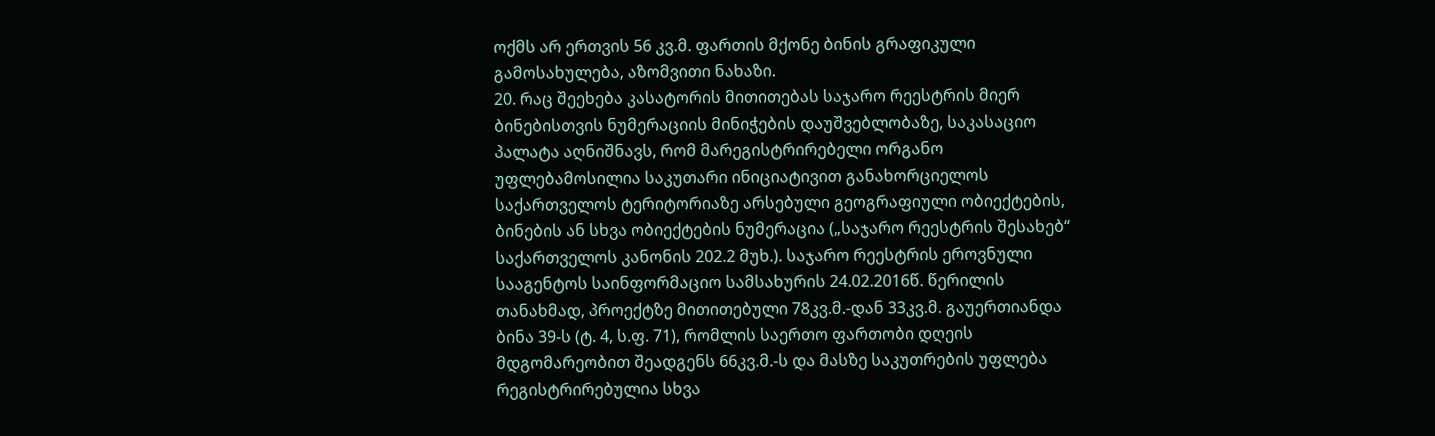ოქმს არ ერთვის 56 კვ.მ. ფართის მქონე ბინის გრაფიკული გამოსახულება, აზომვითი ნახაზი.
20. რაც შეეხება კასატორის მითითებას საჯარო რეესტრის მიერ ბინებისთვის ნუმერაციის მინიჭების დაუშვებლობაზე, საკასაციო პალატა აღნიშნავს, რომ მარეგისტრირებელი ორგანო უფლებამოსილია საკუთარი ინიციატივით განახორციელოს საქართველოს ტერიტორიაზე არსებული გეოგრაფიული ობიექტების, ბინების ან სხვა ობიექტების ნუმერაცია („საჯარო რეესტრის შესახებ“ საქართველოს კანონის 202.2 მუხ.). საჯარო რეესტრის ეროვნული სააგენტოს საინფორმაციო სამსახურის 24.02.2016წ. წერილის თანახმად, პროექტზე მითითებული 78კვ.მ.-დან 33კვ.მ. გაუერთიანდა ბინა 39-ს (ტ. 4, ს.ფ. 71), რომლის საერთო ფართობი დღეის მდგომარეობით შეადგენს 66კვ.მ.-ს და მასზე საკუთრების უფლება რეგისტრირებულია სხვა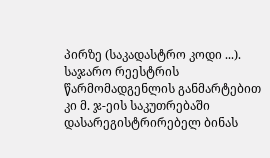პირზე (საკადასტრო კოდი ...). საჯარო რეესტრის წარმომადგენლის განმარტებით კი მ. ჯ-ეის საკუთრებაში დასარეგისტრირებელ ბინას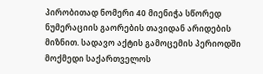პირობითად ნომერი 40 მიენიჭა სწორედ ნუმერაციის გაორების თავიდან არიდების მიზნით. სადავო აქტის გამოცემის პერიოდში მოქმედი საქართველოს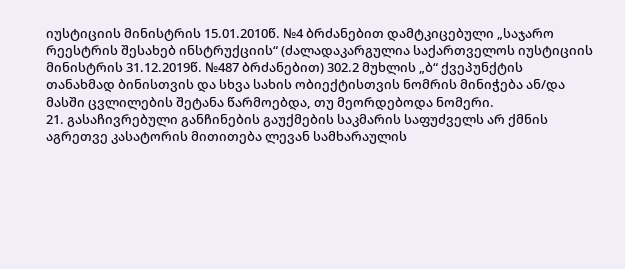იუსტიციის მინისტრის 15.01.2010წ. №4 ბრძანებით დამტკიცებული „საჯარო რეესტრის შესახებ ინსტრუქციის“ (ძალადაკარგულია საქართველოს იუსტიციის მინისტრის 31.12.2019წ. №487 ბრძანებით) 302.2 მუხლის „ბ“ ქვეპუნქტის თანახმად ბინისთვის და სხვა სახის ობიექტისთვის ნომრის მინიჭება ან/და მასში ცვლილების შეტანა წარმოებდა, თუ მეორდებოდა ნომერი.
21. გასაჩივრებული განჩინების გაუქმების საკმარის საფუძველს არ ქმნის აგრეთვე კასატორის მითითება ლევან სამხარაულის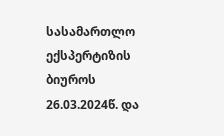სასამართლო ექსპერტიზის ბიუროს 26.03.2024წ. და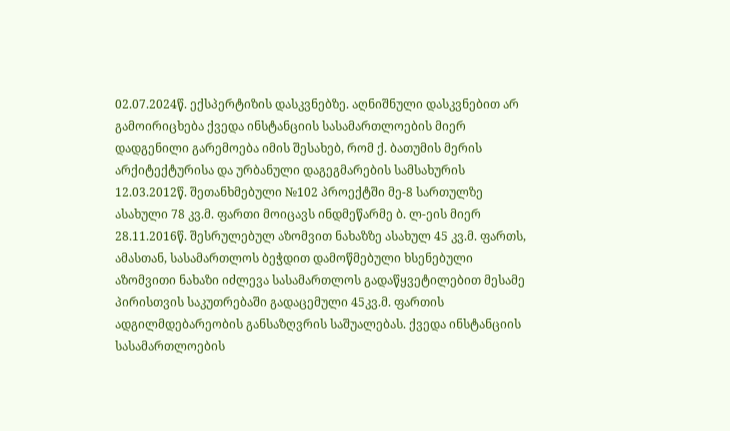02.07.2024წ. ექსპერტიზის დასკვნებზე. აღნიშნული დასკვნებით არ გამოირიცხება ქვედა ინსტანციის სასამართლოების მიერ დადგენილი გარემოება იმის შესახებ, რომ ქ. ბათუმის მერის არქიტექტურისა და ურბანული დაგეგმარების სამსახურის 12.03.2012წ. შეთანხმებული №102 პროექტში მე-8 სართულზე ასახული 78 კვ.მ. ფართი მოიცავს ინდმეწარმე ბ. ლ-ეის მიერ 28.11.2016წ. შესრულებულ აზომვით ნახაზზე ასახულ 45 კვ.მ. ფართს, ამასთან, სასამართლოს ბეჭდით დამოწმებული ხსენებული აზომვითი ნახაზი იძლევა სასამართლოს გადაწყვეტილებით მესამე პირისთვის საკუთრებაში გადაცემული 45კვ.მ. ფართის ადგილმდებარეობის განსაზღვრის საშუალებას. ქვედა ინსტანციის სასამართლოების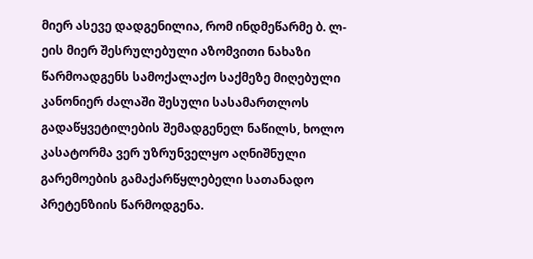მიერ ასევე დადგენილია, რომ ინდმეწარმე ბ. ლ-ეის მიერ შესრულებული აზომვითი ნახაზი წარმოადგენს სამოქალაქო საქმეზე მიღებული კანონიერ ძალაში შესული სასამართლოს გადაწყვეტილების შემადგენელ ნაწილს, ხოლო კასატორმა ვერ უზრუნველყო აღნიშნული გარემოების გამაქარწყლებელი სათანადო პრეტენზიის წარმოდგენა.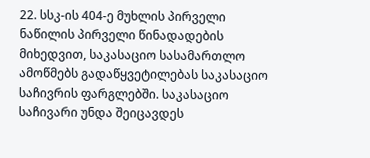22. სსკ-ის 404-ე მუხლის პირველი ნაწილის პირველი წინადადების მიხედვით, საკასაციო სასამართლო ამოწმებს გადაწყვეტილებას საკასაციო საჩივრის ფარგლებში. საკასაციო საჩივარი უნდა შეიცავდეს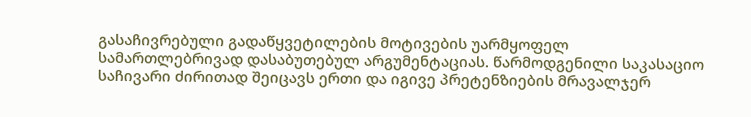გასაჩივრებული გადაწყვეტილების მოტივების უარმყოფელ სამართლებრივად დასაბუთებულ არგუმენტაციას. წარმოდგენილი საკასაციო საჩივარი ძირითად შეიცავს ერთი და იგივე პრეტენზიების მრავალჯერ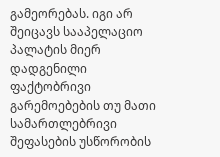გამეორებას. იგი არ შეიცავს სააპელაციო პალატის მიერ დადგენილი ფაქტობრივი გარემოებების თუ მათი სამართლებრივი შეფასების უსწორობის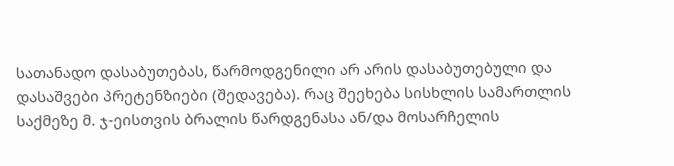სათანადო დასაბუთებას, წარმოდგენილი არ არის დასაბუთებული და დასაშვები პრეტენზიები (შედავება). რაც შეეხება სისხლის სამართლის საქმეზე მ. ჯ-ეისთვის ბრალის წარდგენასა ან/და მოსარჩელის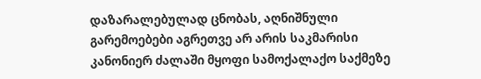დაზარალებულად ცნობას, აღნიშნული გარემოებები აგრეთვე არ არის საკმარისი კანონიერ ძალაში მყოფი სამოქალაქო საქმეზე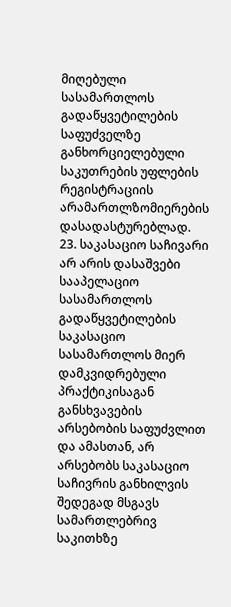მიღებული სასამართლოს გადაწყვეტილების საფუძველზე განხორციელებული საკუთრების უფლების რეგისტრაციის არამართლზომიერების დასადასტურებლად.
23. საკასაციო საჩივარი არ არის დასაშვები სააპელაციო სასამართლოს გადაწყვეტილების საკასაციო სასამართლოს მიერ დამკვიდრებული პრაქტიკისაგან განსხვავების არსებობის საფუძვლით და ამასთან, არ არსებობს საკასაციო საჩივრის განხილვის შედეგად მსგავს სამართლებრივ საკითხზე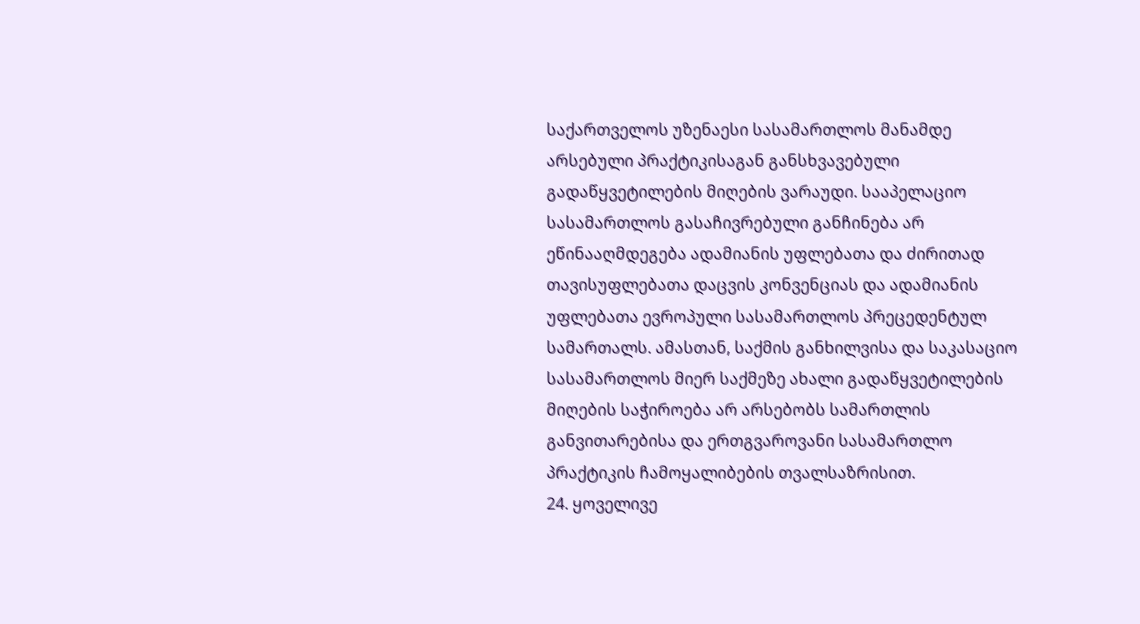საქართველოს უზენაესი სასამართლოს მანამდე არსებული პრაქტიკისაგან განსხვავებული გადაწყვეტილების მიღების ვარაუდი. სააპელაციო სასამართლოს გასაჩივრებული განჩინება არ ეწინააღმდეგება ადამიანის უფლებათა და ძირითად თავისუფლებათა დაცვის კონვენციას და ადამიანის უფლებათა ევროპული სასამართლოს პრეცედენტულ სამართალს. ამასთან, საქმის განხილვისა და საკასაციო სასამართლოს მიერ საქმეზე ახალი გადაწყვეტილების მიღების საჭიროება არ არსებობს სამართლის განვითარებისა და ერთგვაროვანი სასამართლო პრაქტიკის ჩამოყალიბების თვალსაზრისით.
24. ყოველივე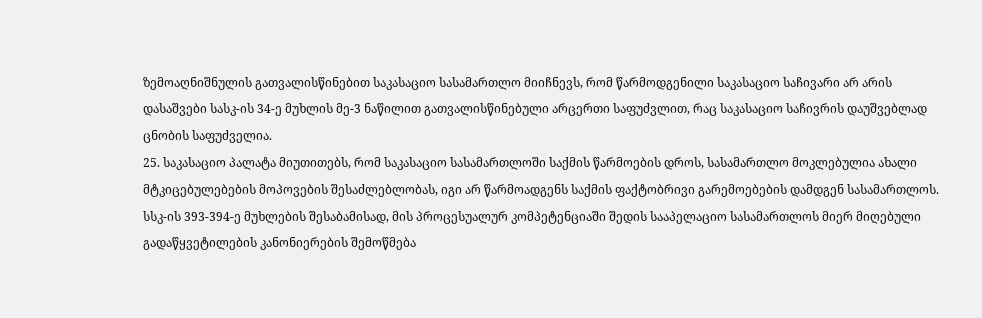ზემოაღნიშნულის გათვალისწინებით საკასაციო სასამართლო მიიჩნევს, რომ წარმოდგენილი საკასაციო საჩივარი არ არის დასაშვები სასკ-ის 34-ე მუხლის მე-3 ნაწილით გათვალისწინებული არცერთი საფუძვლით, რაც საკასაციო საჩივრის დაუშვებლად ცნობის საფუძველია.
25. საკასაციო პალატა მიუთითებს, რომ საკასაციო სასამართლოში საქმის წარმოების დროს, სასამართლო მოკლებულია ახალი მტკიცებულებების მოპოვების შესაძლებლობას, იგი არ წარმოადგენს საქმის ფაქტობრივი გარემოებების დამდგენ სასამართლოს. სსკ-ის 393-394-ე მუხლების შესაბამისად, მის პროცესუალურ კომპეტენციაში შედის სააპელაციო სასამართლოს მიერ მიღებული გადაწყვეტილების კანონიერების შემოწმება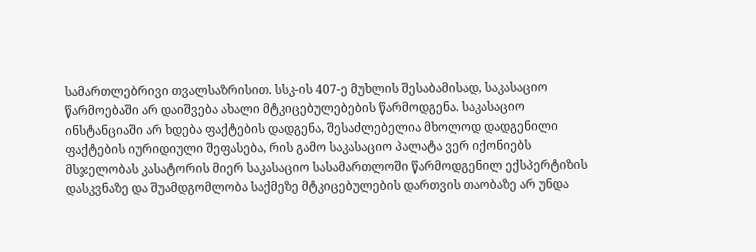სამართლებრივი თვალსაზრისით. სსკ-ის 407-ე მუხლის შესაბამისად, საკასაციო წარმოებაში არ დაიშვება ახალი მტკიცებულებების წარმოდგენა. საკასაციო ინსტანციაში არ ხდება ფაქტების დადგენა, შესაძლებელია მხოლოდ დადგენილი ფაქტების იურიდიული შეფასება, რის გამო საკასაციო პალატა ვერ იქონიებს მსჯელობას კასატორის მიერ საკასაციო სასამართლოში წარმოდგენილ ექსპერტიზის დასკვნაზე და შუამდგომლობა საქმეზე მტკიცებულების დართვის თაობაზე არ უნდა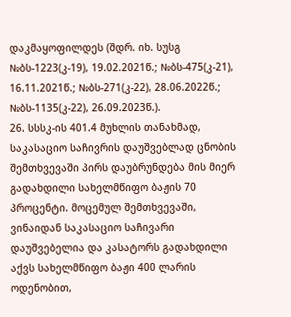დაკმაყოფილდეს (შდრ. იხ. სუსგ №ბს-1223(კ-19), 19.02.2021წ.; №ბს-475(კ-21), 16.11.2021წ.; №ბს-271(კ-22), 28.06.2022წ.; №ბს-1135(კ-22), 26.09.2023წ.).
26. სსსკ-ის 401.4 მუხლის თანახმად, საკასაციო საჩივრის დაუშვებლად ცნობის შემთხვევაში პირს დაუბრუნდება მის მიერ გადახდილი სახელმწიფო ბაჟის 70 პროცენტი. მოცემულ შემთხვევაში, ვინაიდან საკასაციო საჩივარი დაუშვებელია და კასატორს გადახდილი აქვს სახელმწიფო ბაჟი 400 ლარის ოდენობით,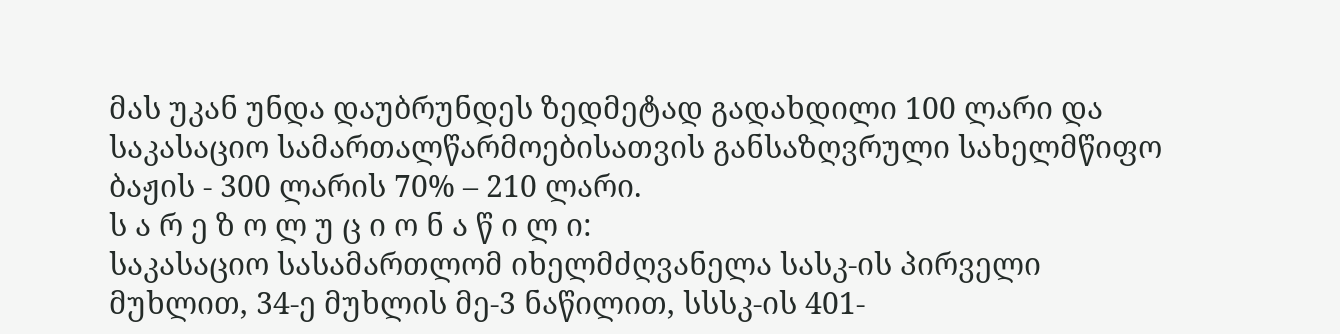მას უკან უნდა დაუბრუნდეს ზედმეტად გადახდილი 100 ლარი და საკასაციო სამართალწარმოებისათვის განსაზღვრული სახელმწიფო ბაჟის - 300 ლარის 70% – 210 ლარი.
ს ა რ ე ზ ო ლ უ ც ი ო ნ ა წ ი ლ ი:
საკასაციო სასამართლომ იხელმძღვანელა სასკ-ის პირველი მუხლით, 34-ე მუხლის მე-3 ნაწილით, სსსკ-ის 401-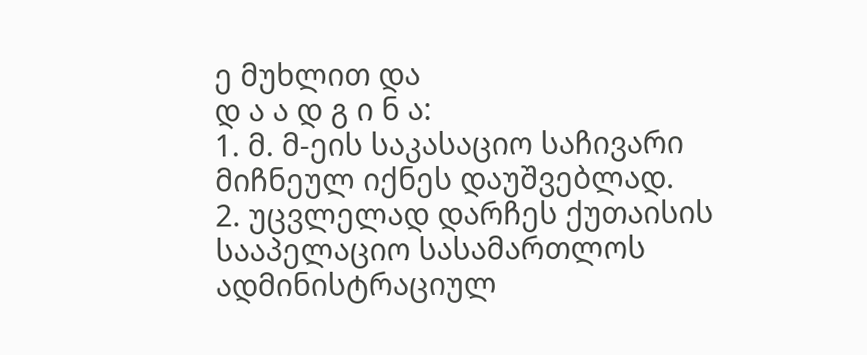ე მუხლით და
დ ა ა დ გ ი ნ ა:
1. მ. მ-ეის საკასაციო საჩივარი მიჩნეულ იქნეს დაუშვებლად.
2. უცვლელად დარჩეს ქუთაისის სააპელაციო სასამართლოს ადმინისტრაციულ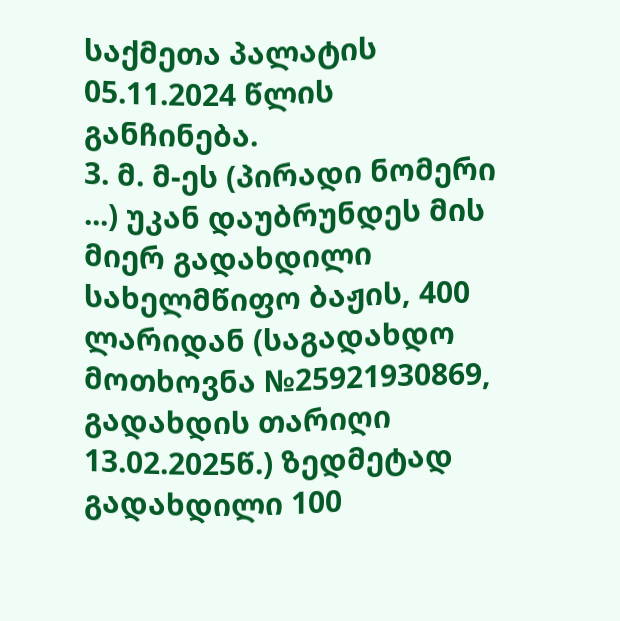საქმეთა პალატის 05.11.2024 წლის განჩინება.
3. მ. მ-ეს (პირადი ნომერი ...) უკან დაუბრუნდეს მის მიერ გადახდილი სახელმწიფო ბაჟის, 400 ლარიდან (საგადახდო მოთხოვნა №25921930869, გადახდის თარიღი 13.02.2025წ.) ზედმეტად გადახდილი 100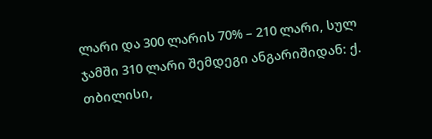ლარი და 300 ლარის 70% – 210 ლარი, სულ ჯამში 310 ლარი შემდეგი ანგარიშიდან: ქ. თბილისი,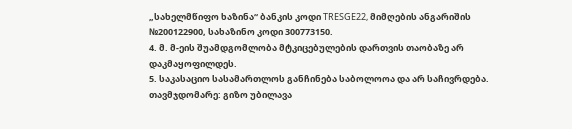„სახელმწიფო ხაზინა“ ბანკის კოდი TRESGE22, მიმღების ანგარიშის №200122900, სახაზინო კოდი 300773150.
4. მ. მ-ეის შუამდგომლობა მტკიცებულების დართვის თაობაზე არ დაკმაყოფილდეს.
5. საკასაციო სასამართლოს განჩინება საბოლოოა და არ საჩივრდება.
თავმჯდომარე: გიზო უბილავა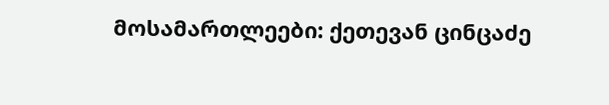მოსამართლეები: ქეთევან ცინცაძე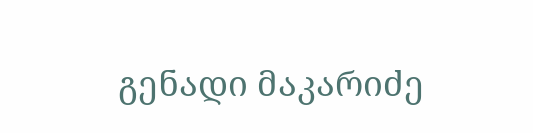გენადი მაკარიძე